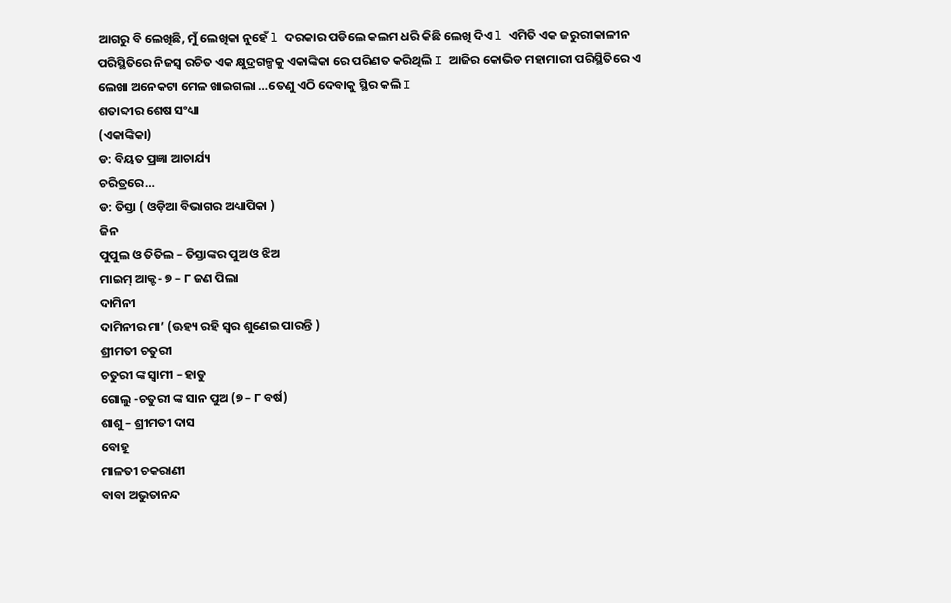ଆଗରୁ ବି ଲେଖିଛି, ମୁଁ ଲେଖିକା ନୁହେଁ l ଦରକାର ପଡିଲେ କଲମ ଧରି କିଛି ଲେଖି ଦିଏ l ଏମିତି ଏକ ଜରୁରୀକାଳୀନ ପରିସ୍ଥିତିରେ ନିଜସ୍ୱ ରଚିତ ଏକ କ୍ଷୁଦ୍ରଗଳ୍ପକୁ ଏକାଙ୍କିକା ରେ ପରିଣତ କରିଥିଲି I ଆଜିର କୋଭିଡ ମହାମାରୀ ପରିସ୍ଥିତିରେ ଏ ଲେଖା ଅନେକଟା ମେଳ ଖାଇଗଲା …ତେଣୁ ଏଠି ଦେବାକୁ ସ୍ଥିର କଲି I
ଶତାବ୍ଦୀର ଶେଷ ସଂଧ୍ୟା
(ଏକାଙ୍କିକା)
ଡ: ବିୟତ ପ୍ରଜ୍ଞା ଆଚାର୍ଯ୍ୟ
ଚରିତ୍ରରେ…
ଡ: ତିସ୍ତା ( ଓଡ଼ିଆ ବିଭାଗର ଅଧ୍ୟାପିକା )
ଜିନ
ପୁପୁଲ ଓ ତିତିଲ – ତିସ୍ତାଙ୍କର ପୁଅ ଓ ଝିଅ
ମାଇମ୍ ଆକ୍ଟ- ୭ – ୮ ଜଣ ପିଲା
ଦାମିନୀ
ଦାମିନୀର ମା’ (ଊହ୍ୟ ରହି ସ୍ୱର ଶୁଣେଇ ପାରନ୍ତି )
ଶ୍ରୀମତୀ ଚତୁରୀ
ଚତୁରୀ ଙ୍କ ସ୍ୱାମୀ – ହାଡୁ
ଗୋଲୁ -ଚତୁରୀ ଙ୍କ ସାନ ପୁଅ (୭ – ୮ ବର୍ଷ)
ଶାଶୁ – ଶ୍ରୀମତୀ ଦାସ
ବୋହୂ
ମାଳତୀ ଚକରାଣୀ
ବାବା ଅଭୁତାନନ୍ଦ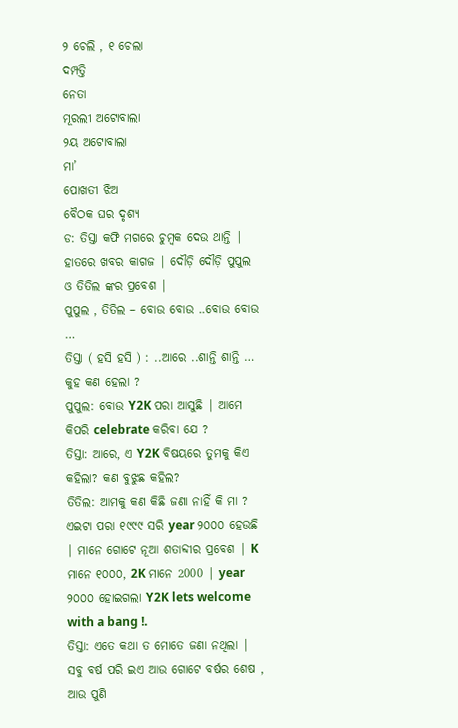୨ ଚେଲି , ୧ ଚେଲା
ଦମ୍ପତ୍ତି
ନେତା
ମୂରଲୀ ଅଟୋବାଲା
୨ୟ ଅଟୋବାଲା
ମା’
ପୋଖତୀ ଝିଅ
ବୈଠକ ଘର ଦୃଶ୍ୟ
ଡ: ତିସ୍ତା କଫି ମଗରେ ଚୁମ୍ବକ ଦେଉ ଥାନ୍ତି | ହାତରେ ଖବର କାଗଜ | ଦୌଡ଼ି ଦୌଡ଼ି ପୁପୁଲ ଓ ତିତିଲ ଙ୍କର ପ୍ରବେଶ |
ପୁପୁଲ , ତିତିଲ – ବୋଉ ବୋଉ ..ବୋଉ ବୋଉ …
ତିସ୍ତା ( ହସି ହସି ) : ..ଆରେ ..ଶାନ୍ତି ଶାନ୍ତି … କୁହ କଣ ହେଲା ?
ପୁପୁଲ: ବୋଉ Y2K ପରା ଆସୁଛି | ଆମେ କିପରି celebrate କରିବା ଯେ ?
ତିସ୍ତା: ଆରେ, ଏ Y2K ବିଷୟରେ ତୁମକୁ କିଏ କହିଲା? କଣ ବୁଝୁଛ କହିଲ?
ତିତିଲ: ଆମକୁ କଣ କିଛି ଜଣା ନାହିଁ କି ମା ? ଏଇଟା ପରା ୧୯୯୯ ସରି year ୨୦୦୦ ହେଉଛି | ମାନେ ଗୋଟେ ନୂଆ ଶତାବ୍ଦୀର ପ୍ରବେଶ | K ମାନେ ୧୦୦୦, 2K ମାନେ 2000 | year ୨୦୦୦ ହୋଇଗଲା Y2K lets welcome with a bang !.
ତିସ୍ତା: ଏତେ କଥା ତ ମୋତେ ଜଣା ନଥିଲା | ସବୁ ବର୍ଷ ପରି ଇଏ ଆଉ ଗୋଟେ ବର୍ଷର ଶେଷ , ଆଉ ପୁଣି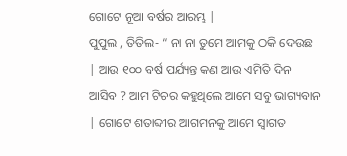ଗୋଟେ ନୂଆ ବର୍ଷର ଆରମ୍ଭ |
ପୁପୁଲ , ତିତିଲ- “ ନା ନା ତୁମେ ଆମକୁ ଠକି ଦେଉଛ | ଆଉ ୧୦୦ ବର୍ଷ ପର୍ଯ୍ୟନ୍ତ କଣ ଆଉ ଏମିତି ଦିନ ଆସିବ ? ଆମ ଟିଚର କହୁଥିଲେ ଆମେ ସବୁ ଭାଗ୍ୟବାନ | ଗୋଟେ ଶତାବ୍ଦୀର ଆଗମନକୁ ଆମେ ସ୍ୱାଗତ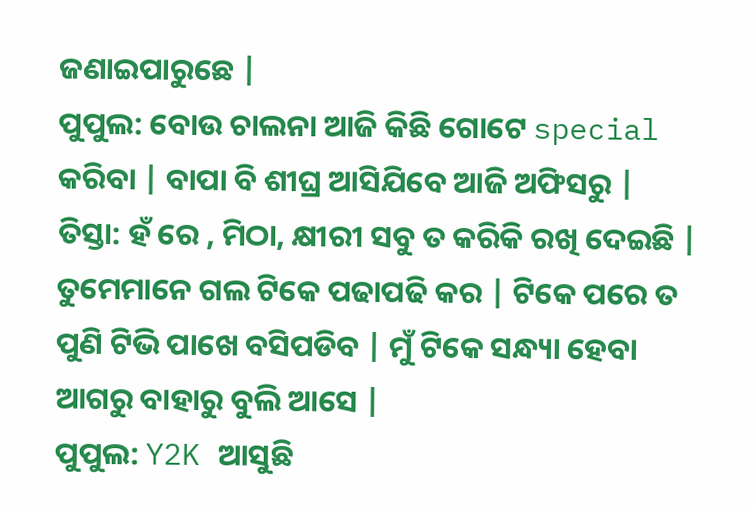ଜଣାଇପାରୁଛେ |
ପୁପୁଲ: ବୋଉ ଚାଲନା ଆଜି କିଛି ଗୋଟେ special କରିବା | ବାପା ବି ଶୀଘ୍ର ଆସିଯିବେ ଆଜି ଅଫିସରୁ |
ତିସ୍ତା: ହଁ ରେ , ମିଠା, କ୍ଷୀରୀ ସବୁ ତ କରିକି ରଖି ଦେଇଛି | ତୁମେମାନେ ଗଲ ଟିକେ ପଢାପଢି କର | ଟିକେ ପରେ ତ ପୁଣି ଟିଭି ପାଖେ ବସିପଡିବ | ମୁଁ ଟିକେ ସନ୍ଧ୍ୟା ହେବା ଆଗରୁ ବାହାରୁ ବୁଲି ଆସେ |
ପୁପୁଲ: Y2K ଆସୁଛି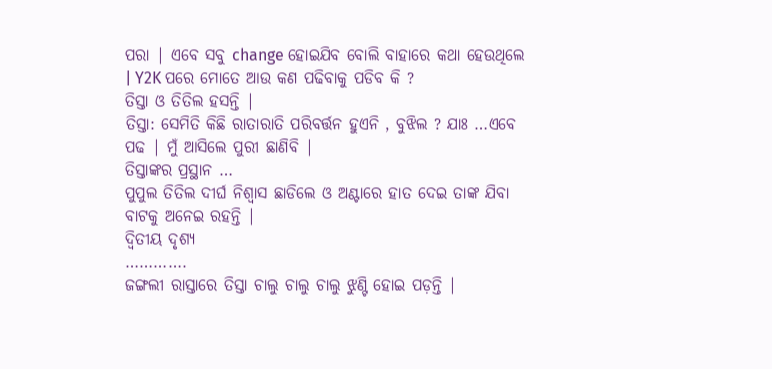ପରା | ଏବେ ସବୁ change ହୋଇଯିବ ବୋଲି ବାହାରେ କଥା ହେଉଥିଲେ | Y2K ପରେ ମୋତେ ଆଉ କଣ ପଢିବାକୁ ପଡିବ କି ?
ତିସ୍ତା ଓ ତିତିଲ ହସନ୍ତି |
ତିସ୍ତା: ସେମିତି କିଛି ରାତାରାତି ପରିବର୍ତ୍ତନ ହୁଏନି , ବୁଝିଲ ? ଯାଃ …ଏବେ ପଢ | ମୁଁ ଆସିଲେ ପୁରୀ ଛାଣିବି |
ତିସ୍ତାଙ୍କର ପ୍ରସ୍ଥାନ …
ପୁପୁଲ ତିତିଲ ଦୀର୍ଘ ନିଶ୍ୱାସ ଛାଡିଲେ ଓ ଅଣ୍ଟାରେ ହାତ ଦେଇ ତାଙ୍କ ଯିବା ବାଟକୁ ଅନେଇ ରହନ୍ତି |
ଦ୍ଵିତୀୟ ଦୃଶ୍ୟ
………….
ଜଙ୍ଗଲୀ ରାସ୍ତାରେ ତିସ୍ତା ଚାଲୁ ଚାଲୁ ଚାଲୁ ଝୁଣ୍ଟି ହୋଇ ପଡ଼ନ୍ତି |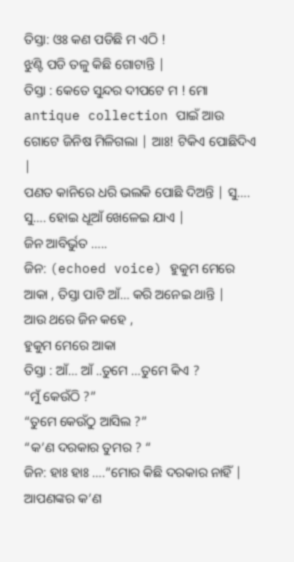ତିସ୍ତା: ଓଃ କଣ ପଡିଛି ମ ଏଠି !
ଝୁଣ୍ଟି ପଡି ତଳୁ କିଛି ଗୋଟାନ୍ତି |
ତିସ୍ତା : କେତେ ସୁନ୍ଦର ଦୀପଟେ ମ ! ମୋ antique collection ପାଇଁ ଆଉ ଗୋଟେ ଜିନିଷ ମିଳିଗଲା | ଆଃ! ଟିକିଏ ପୋଛିଦିଏ |
ପଣତ କାନିରେ ଧରି ଭଲକି ପୋଛି ଦିଅନ୍ତି | ସୁ…. ସୁ…. ହୋଇ ଧୂଆଁ ଖେଳେଇ ଯାଏ |
ଜିନ ଆବିର୍ଭୁତ …..
ଜିନ: (echoed voice) ହୁକୁମ ମେରେ ଆକା , ତିସ୍ତା ପାଟି ଆଁ… କରି ଅନେଇ ଥାନ୍ତି |
ଆଉ ଥରେ ଜିନ କହେ ,
ହୁକୁମ ମେରେ ଆକା
ତିସ୍ତା : ଆଁ… ଆଁ ..ତୁମେ …ତୁମେ କିଏ ?
“ମୁଁ କେଉଁଠି ?”
“ତୁମେ କେଉଁଠୁ ଆସିଲ ?”
“କ’ଣ ଦରକାର ତୁମର ? “
ଜିନ: ହାଃ ହାଃ ….”ମୋର କିଛି ଦରକାର ନାହିଁ |
ଆପଣଙ୍କର କ’ଣ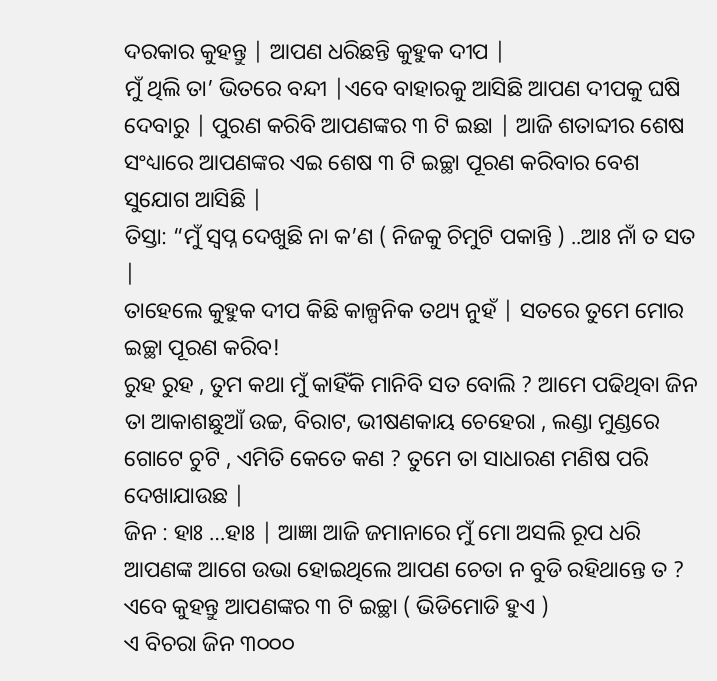ଦରକାର କୁହନ୍ତୁ | ଆପଣ ଧରିଛନ୍ତି କୁହୁକ ଦୀପ |
ମୁଁ ଥିଲି ତା’ ଭିତରେ ବନ୍ଦୀ |ଏବେ ବାହାରକୁ ଆସିଛି ଆପଣ ଦୀପକୁ ଘଷି ଦେବାରୁ | ପୁରଣ କରିବି ଆପଣଙ୍କର ୩ ଟି ଇଛା | ଆଜି ଶତାବ୍ଦୀର ଶେଷ ସଂଧ୍ୟାରେ ଆପଣଙ୍କର ଏଇ ଶେଷ ୩ ଟି ଇଚ୍ଛା ପୂରଣ କରିବାର ବେଶ ସୁଯୋଗ ଆସିଛି |
ତିସ୍ତା: “ମୁଁ ସ୍ବପ୍ନ ଦେଖୁଛି ନା କ’ଣ ( ନିଜକୁ ଚିମୁଟି ପକାନ୍ତି ) ..ଆଃ ନାଁ ତ ସତ |
ତାହେଲେ କୁହୁକ ଦୀପ କିଛି କାଳ୍ପନିକ ତଥ୍ୟ ନୁହଁ | ସତରେ ତୁମେ ମୋର ଇଚ୍ଛା ପୂରଣ କରିବ!
ରୁହ ରୁହ , ତୁମ କଥା ମୁଁ କାହିଁକି ମାନିବି ସତ ବୋଲି ? ଆମେ ପଢିଥିବା ଜିନ ତା ଆକାଶଛୁଆଁ ଉଚ୍ଚ, ବିରାଟ, ଭୀଷଣକାୟ ଚେହେରା , ଲଣ୍ଡା ମୁଣ୍ଡରେ ଗୋଟେ ଚୁଟି , ଏମିତି କେତେ କଣ ? ତୁମେ ତା ସାଧାରଣ ମଣିଷ ପରି ଦେଖାଯାଉଛ |
ଜିନ : ହାଃ …ହାଃ | ଆଜ୍ଞା ଆଜି ଜମାନାରେ ମୁଁ ମୋ ଅସଲି ରୂପ ଧରି ଆପଣଙ୍କ ଆଗେ ଉଭା ହୋଇଥିଲେ ଆପଣ ଚେତା ନ ବୁଡି ରହିଥାନ୍ତେ ତ ?
ଏବେ କୁହନ୍ତୁ ଆପଣଙ୍କର ୩ ଟି ଇଚ୍ଛା ( ଭିଡିମୋଡି ହୁଏ )
ଏ ବିଚରା ଜିନ ୩୦୦୦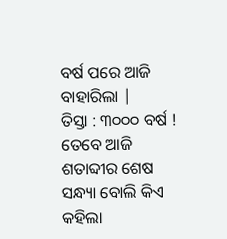ବର୍ଷ ପରେ ଆଜି ବାହାରିଲା |
ତିସ୍ତା : ୩୦୦୦ ବର୍ଷ ! ତେବେ ଆଜି ଶତାବ୍ଦୀର ଶେଷ ସନ୍ଧ୍ୟା ବୋଲି କିଏ କହିଲା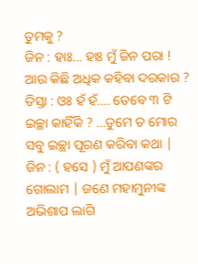ତୁମକୁ ?
ଜିନ : ହାଃ… ହାଃ ମୁଁ ଜିନ ପରା ! ଆଉ କିଛି ଅଧିକ କହିବା ଦରକାର ?
ତିସ୍ତା : ଓଃ ହଁ ହଁ…. ତେବେ ୩ ଟି ଇଚ୍ଛା କାହିଁକି ? …ତୁମେ ତ ମୋର ସବୁ ଇଚ୍ଛା ପୂରଣ କରିବା କଥା |
ଜିନ : ( ହସେ ) ମୁଁ ଆପଣଙ୍କର ଗୋଲାମ | ଜଣେ ମହାମୁନୀଙ୍କ ଅଭିଶାପ ଲାଗି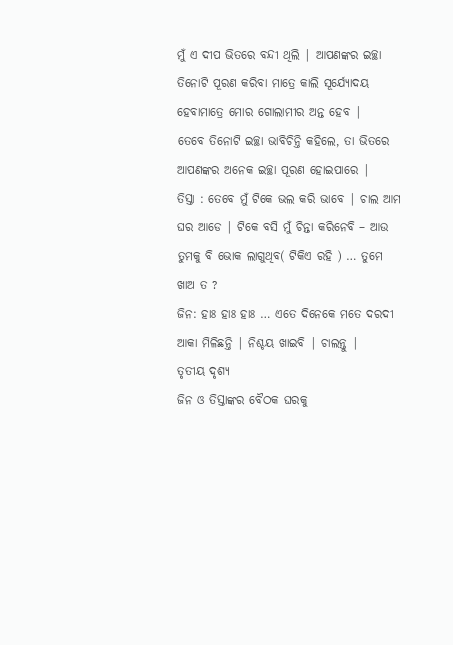ମୁଁ ଏ ଦୀପ ଭିତରେ ବନ୍ଦୀ ଥିଲି | ଆପଣଙ୍କର ଇଚ୍ଛା ତିନୋଟି ପୂରଣ କରିବା ମାତ୍ରେ କାଲି ସୂର୍ଯ୍ୟୋଦୟ ହେବାମାତ୍ରେ ମୋର ଗୋଲାମୀର ଅନ୍ତ ହେବ |
ତେବେ ତିନୋଟି ଇଚ୍ଛା ଭାବିଚିନ୍ତି କହିଲେ, ତା ଭିତରେ ଆପଣଙ୍କର ଅନେକ ଇଚ୍ଛା ପୂରଣ ହୋଇପାରେ |
ତିସ୍ତା : ତେବେ ମୁଁ ଟିକେ ଭଲ କରି ଭାବେ | ଚାଲ ଆମ ଘର ଆଡେ | ଟିକେ ବସି ମୁଁ ଚିନ୍ତା କରିନେବି – ଆଉ ତୁମକୁ ବି ଭୋକ ଲାଗୁଥିବ( ଟିକିଏ ରହି ) … ତୁମେ ଖାଅ ତ ?
ଜିନ: ହାଃ ହାଃ ହାଃ … ଏତେ ଦିନେକେ ମତେ ଦରଦୀ ଆକା ମିଳିଛନ୍ତି | ନିଶ୍ଚୟ ଖାଇବି | ଚାଲନ୍ତୁ |
ତୃତୀୟ ଦୃଶ୍ୟ
ଜିନ ଓ ତିସ୍ତାଙ୍କର ବୈଠକ ଘରକୁ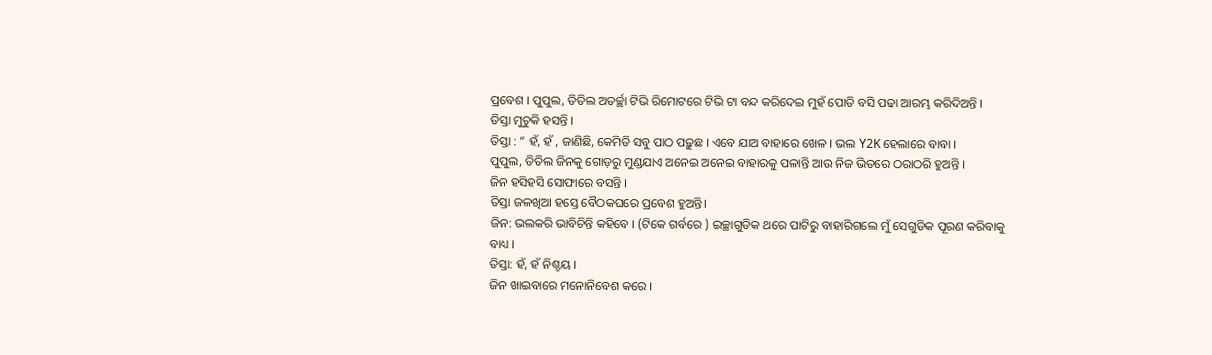ପ୍ରବେଶ । ପୁପୁଲ, ତିତିଲ ଅତର୍ଚ୍ଛା ଟିଭି ରିମୋଟରେ ଟିଭି ଟା ବନ୍ଦ କରିଦେଇ ମୁହଁ ପୋତି ବସି ପଢା ଆରମ୍ଭ କରିଦିଅନ୍ତି ।
ତିସ୍ତା ମୁଚୁକି ହସନ୍ତି ।
ତିସ୍ତା : ” ହଁ, ହଁ , ଜାଣିଛି, କେମିତି ସବୁ ପାଠ ପଢ଼ୁଛ । ଏବେ ଯାଅ ବାହାରେ ଖେଳ । ଭଲ Y2K ହେଲାରେ ବାବା ।
ପୁପୁଲ, ତିତିଲ ଜିନକୁ ଗୋଡ଼ରୁ ମୁଣ୍ଡଯାଏ ଅନେଇ ଅନେଇ ବାହାରକୁ ପଳାନ୍ତି ଆଉ ନିଜ ଭିତରେ ଠରାଠରି ହୁଅନ୍ତି ।
ଜିନ ହସିହସି ସୋଫାରେ ବସନ୍ତି ।
ତିସ୍ତା ଜଳଖିଆ ହସ୍ତେ ବୈଠକଘରେ ପ୍ରବେଶ ହୁଅନ୍ତି।
ଜିନ: ଭଲକରି ଭାବିଚିନ୍ତି କହିବେ । (ଟିକେ ଗର୍ବରେ ) ଇଚ୍ଛାଗୁଡିକ ଥରେ ପାଟିରୁ ବାହାରିଗଲେ ମୁଁ ସେଗୁଡିକ ପୂରଣ କରିବାକୁ ବାଧ୍ୟ ।
ତିସ୍ତା: ହଁ, ହଁ ନିଶ୍ଚୟ ।
ଜିନ ଖାଇବାରେ ମନୋନିବେଶ କରେ ।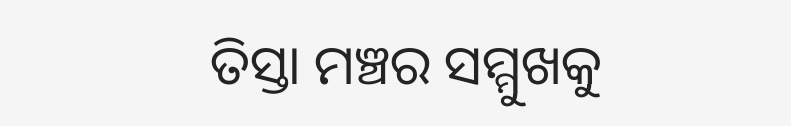ତିସ୍ତା ମଞ୍ଚର ସମ୍ମୁଖକୁ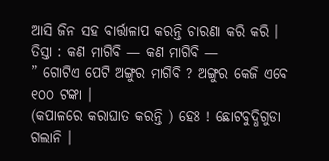ଆସି ଜିନ ସହ ବାର୍ତ୍ତାଳାପ କରନ୍ତି ଚାରଣା କରି କରି ।
ତିସ୍ତା : କଣ ମାଗିବି — କଣ ମାଗିବି —
” ଗୋଟିଏ ପେଟି ଅଙ୍ଗୁର ମାଗିବି ? ଅଙ୍ଗୁର କେଜି ଏବେ ୧୦୦ ଟଙ୍କା ।
(କପାଳରେ କରାଘାତ କରନ୍ତି ) ହେଃ ! ଛୋଟବୁଦ୍ଧିଗୁଡା ଗଲାନି ।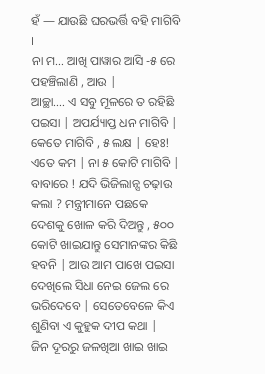ହଁ — ଯାଉଛି ଘରଭର୍ତ୍ତି ବହି ମାଗିବି ।
ନା ମ… ଆଖି ପାୱାର ଆସି -୫ ରେ ପହଞ୍ଚିଲାଣି , ଆଉ |
ଆଚ୍ଛା…. ଏ ସବୁ ମୂଳରେ ତ ରହିଛି ପଇସା | ଅପର୍ଯ୍ୟାପ୍ତ ଧନ ମାଗିବି | କେତେ ମାଗିବି , ୫ ଲକ୍ଷ | ହେଃ! ଏତେ କମ | ନା ୫ କୋଟି ମାଗିବି |
ବାବାରେ ! ଯଦି ଭିଜିଲାନ୍ସ ଚଢ଼ାଉ କଲା ? ମନ୍ତ୍ରୀମାନେ ପଛକେ ଦେଶକୁ ଖୋଳ କରି ଦିଅନ୍ତୁ , ୫୦୦ କୋଟି ଖାଇଯାନ୍ତୁ ସେମାନଙ୍କର କିଛି ହବନି | ଆଉ ଆମ ପାଖେ ପଇସା ଦେଖିଲେ ସିଧା ନେଇ ଜେଲ ରେ ଭରିଦେବେ | ସେତେବେଳେ କିଏ ଶୁଣିବା ଏ କୁହୁକ ଦୀପ କଥା |
ଜିନ ଦୂରରୁ ଜଳଖିଆ ଖାଇ ଖାଇ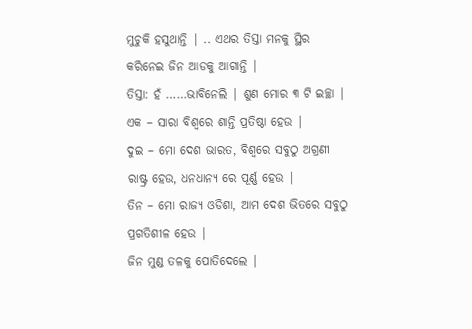ମୁଚୁକି ହସୁଥାନ୍ତି | .. ଏଥର ତିସ୍ତା ମନକୁ ସ୍ଥିର କରିନେଇ ଜିନ ଆଡକୁ ଆଗାନ୍ତି |
ତିସ୍ତା: ହଁ ……ଭାବିନେଲି | ଶୁଣ ମୋର ୩ ଟି ଇଚ୍ଛା |
ଏକ – ସାରା ବିଶ୍ୱରେ ଶାନ୍ତି ପ୍ରତିଷ୍ଠା ହେଉ |
ଦୁଇ – ମୋ ଦେଶ ଭାରତ, ବିଶ୍ୱରେ ସବୁଠୁ ଅଗ୍ରଣୀ ରାଷ୍ଟ୍ର ହେଉ, ଧନଧାନ୍ୟ ରେ ପୂର୍ଣ୍ଣ ହେଉ |
ତିନ – ମୋ ରାଜ୍ୟ ଓଡିଶା, ଆମ ଦେଶ ଭିତରେ ସବୁଠୁ ପ୍ରଗତିଶୀଳ ହେଉ |
ଜିନ ମୁଣ୍ଡ ତଳକୁ ପୋତିଦେଲେ |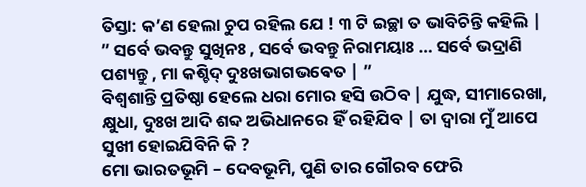ତିସ୍ତା: କ’ଣ ହେଲା ଚୁପ ରହିଲ ଯେ ! ୩ ଟି ଇଚ୍ଛା ତ ଭାବିଚିନ୍ତି କହିଲି |
” ସର୍ବେ ଭବନ୍ତୁ ସୁଖିନଃ , ସର୍ବେ ଭବନ୍ତୁ ନିରାମୟାଃ … ସର୍ବେ ଭଦ୍ରାଣି ପଶ୍ୟନ୍ତୁ , ମା କଶ୍ଚିଦ୍ ଦୁଃଖଭାଗଭଵେତ | ”
ବିଶ୍ୱଶାନ୍ତି ପ୍ରତିଷ୍ଠା ହେଲେ ଧରା ମୋର ହସି ଉଠିବ | ଯୁଦ୍ଧ, ସୀମାରେଖା, କ୍ଷୁଧା, ଦୁଃଖ ଆଦି ଶବ୍ଦ ଅଭିଧାନରେ ହିଁ ରହିଯିବ | ତା ଦ୍ୱାରା ମୁଁ ଆପେ ସୁଖୀ ହୋଇଯିବିନି କି ?
ମୋ ଭାରତଭୂମି – ଦେବଭୂମି, ପୁଣି ତାର ଗୌରବ ଫେରି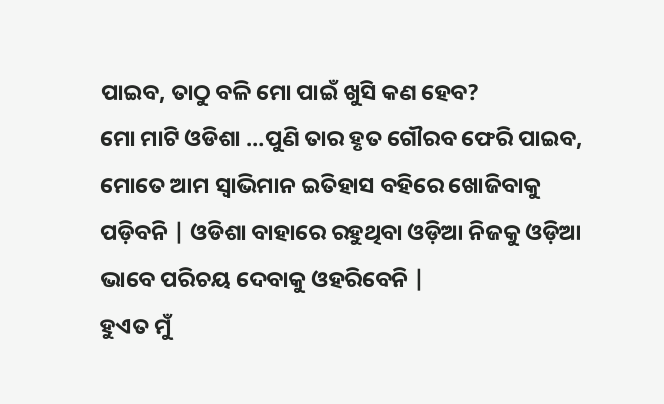ପାଇବ, ତାଠୁ ବଳି ମୋ ପାଇଁ ଖୁସି କଣ ହେବ?
ମୋ ମାଟି ଓଡିଶା …ପୁଣି ତାର ହୃତ ଗୌରବ ଫେରି ପାଇବ, ମୋତେ ଆମ ସ୍ୱାଭିମାନ ଇତିହାସ ବହିରେ ଖୋଜିବାକୁ ପଡ଼ିବନି | ଓଡିଶା ବାହାରେ ରହୁଥିବା ଓଡ଼ିଆ ନିଜକୁ ଓଡ଼ିଆ ଭାବେ ପରିଚୟ ଦେବାକୁ ଓହରିବେନି |
ହୁଏତ ମୁଁ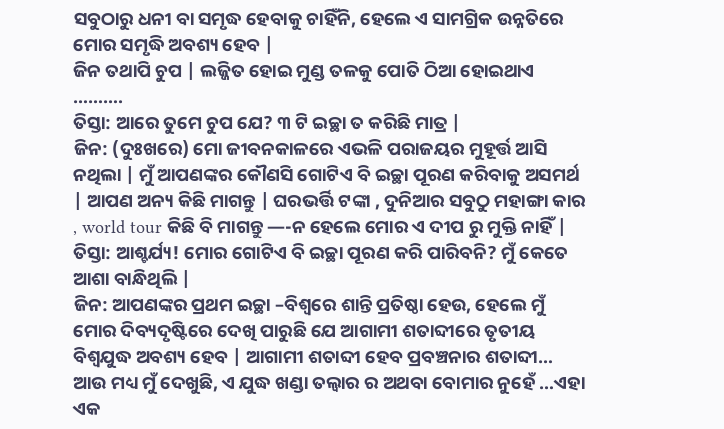ସବୁଠାରୁ ଧନୀ ବା ସମୃଦ୍ଧ ହେବାକୁ ଚାହିଁନି, ହେଲେ ଏ ସାମଗ୍ରିକ ଉନ୍ନତିରେ ମୋର ସମୃଦ୍ଧି ଅବଶ୍ୟ ହେବ |
ଜିନ ତଥାପି ଚୁପ | ଲଜ୍ଜିତ ହୋଇ ମୁଣ୍ଡ ତଳକୁ ପୋତି ଠିଆ ହୋଇଥାଏ ……….
ତିସ୍ତା: ଆରେ ତୁମେ ଚୁପ ଯେ? ୩ ଟି ଇଚ୍ଛା ତ କରିଛି ମାତ୍ର |
ଜିନ: (ଦୁଃଖରେ) ମୋ ଜୀବନକାଳରେ ଏଭଳି ପରାଜୟର ମୁହୂର୍ତ୍ତ ଆସି ନଥିଲା | ମୁଁ ଆପଣଙ୍କର କୌଣସି ଗୋଟିଏ ବି ଇଚ୍ଛା ପୂରଣ କରିବାକୁ ଅସମର୍ଥ | ଆପଣ ଅନ୍ୟ କିଛି ମାଗନ୍ତୁ | ଘରଭର୍ତ୍ତି ଟଙ୍କା , ଦୁନିଆର ସବୁଠୁ ମହାଙ୍ଗା କାର , world tour କିଛି ବି ମାଗନ୍ତୁ —-ନ ହେଲେ ମୋର ଏ ଦୀପ ରୁ ମୁକ୍ତି ନାହିଁ |
ତିସ୍ତା: ଆଶ୍ଚର୍ଯ୍ୟ! ମୋର ଗୋଟିଏ ବି ଇଚ୍ଛା ପୂରଣ କରି ପାରିବନି? ମୁଁ କେତେ ଆଶା ବାନ୍ଧିଥିଲି |
ଜିନ: ଆପଣଙ୍କର ପ୍ରଥମ ଇଚ୍ଛା –ବିଶ୍ୱରେ ଶାନ୍ତି ପ୍ରତିଷ୍ଠା ହେଉ, ହେଲେ ମୁଁ ମୋର ଦିବ୍ୟଦୃଷ୍ଟିରେ ଦେଖି ପାରୁଛି ଯେ ଆଗାମୀ ଶତାବ୍ଦୀରେ ତୃତୀୟ ବିଶ୍ବଯୁଦ୍ଧ ଅବଶ୍ୟ ହେବ | ଆଗାମୀ ଶତାବ୍ଦୀ ହେବ ପ୍ରବଞ୍ଚନାର ଶତାବ୍ଦୀ…
ଆଉ ମଧ୍ୟ ମୁଁ ଦେଖୁଛି, ଏ ଯୁଦ୍ଧ ଖଣ୍ଡା ତଲ୍ୱାର ର ଅଥବା ବୋମାର ନୁହେଁ …ଏହା ଏକ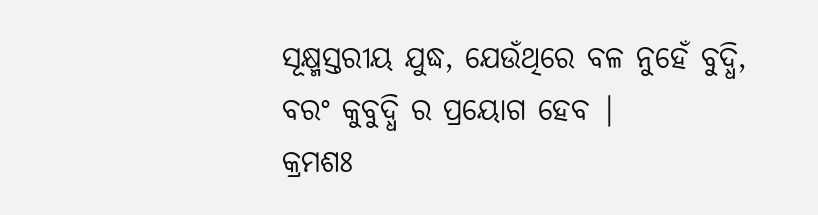ସୂକ୍ଷ୍ମସ୍ତରୀୟ ଯୁଦ୍ଧ, ଯେଉଁଥିରେ ବଳ ନୁହେଁ ବୁଦ୍ଧି, ବରଂ କୁବୁଦ୍ଧି ର ପ୍ରୟୋଗ ହେବ |
କ୍ରମଶଃ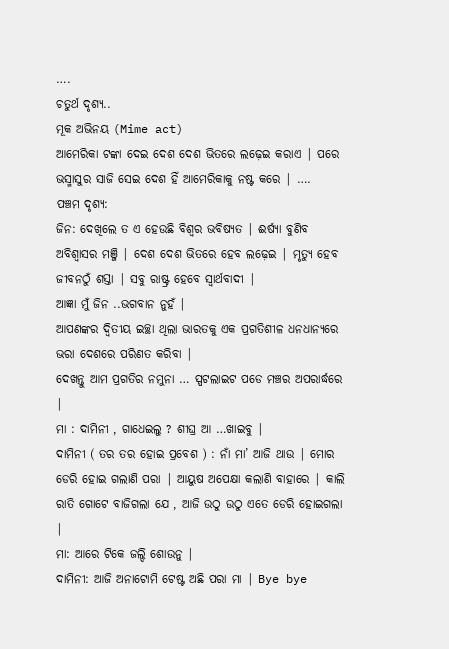….
ଚତୁର୍ଥ ଦୃଶ୍ୟ..
ମୂକ ଅଭିନୟ (Mime act)
ଆମେରିକା ଟଙ୍କା ଦେଇ ଦେଶ ଦେଶ ଭିତରେ ଲଢ଼େଇ କରାଏ | ପରେ ଭସ୍ମାସୁର ସାଜି ସେଇ ଦେଶ ହିଁ ଆମେରିକାକୁ ନଷ୍ଟ କରେ | ….
ପଞ୍ଚମ ଦୃଶ୍ୟ:
ଜିନ: ଦେଖିଲେ ତ ଏ ହେଉଛି ବିଶ୍ୱର ଭବିଷ୍ୟତ | ଈର୍ଷ୍ୟା ବୁଣିବ ଅବିଶ୍ୱାସର ମଞ୍ଜି | ଦେଶ ଦେଶ ଭିତରେ ହେବ ଲଢ଼େଇ | ମୃତ୍ୟୁ ହେବ ଜୀବନଠୁଁ ଶସ୍ତା | ସବୁ ରାଷ୍ଟ୍ର ହେବେ ସ୍ୱାର୍ଥବାଦୀ |
ଆଜ୍ଞା ମୁଁ ଜିନ ..ଭଗବାନ ନୁହଁ |
ଆପଣଙ୍କର ଦ୍ୱିତୀୟ ଇଚ୍ଛା ଥିଲା ଭାରତକୁ ଏକ ପ୍ରଗତିଶୀଳ ଧନଧାନ୍ୟରେ ଭରା ଦେଶରେ ପରିଣତ କରିବା |
ଦେଖନ୍ତୁ ଆମ ପ୍ରଗତିର ନମୁନା … ସ୍ପଟଲାଇଟ ପଡେ ମଞ୍ଚର ଅପରାର୍ଦ୍ଧରେ |
ମା : ଦାମିନୀ , ଗାଧେଇଲୁ ? ଶୀଘ୍ର ଆ …ଖାଇବୁ |
ଦାମିନୀ ( ତର ତର ହୋଇ ପ୍ରବେଶ ) : ନାଁ ମା’ ଆଜି ଥାଉ | ମୋର ଡେରି ହୋଇ ଗଲାଣି ପରା | ଆୟୁଷ ଅପେକ୍ଷା କଲାଣି ବାହାରେ | କାଲି ରାତି ଗୋଟେ ବାଜିଗଲା ଯେ , ଆଜି ଉଠୁ ଉଠୁ ଏତେ ଡେରି ହୋଇଗଲା |
ମା: ଆରେ ଟିକେ ଜଲ୍ଦି ଶୋଉନୁ |
ଦାମିନୀ: ଆଜି ଅନାଟୋମି ଟେଷ୍ଟ ଅଛି ପରା ମା | Bye bye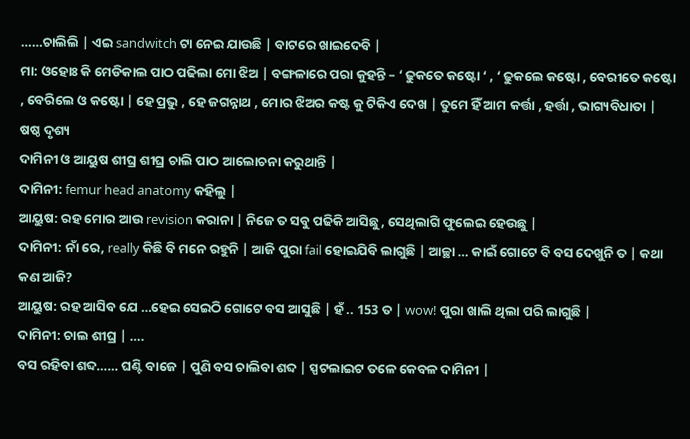……ଚାଲିଲି | ଏଇ sandwitch ଟା ନେଇ ଯାଉଛି | ବାଟରେ ଖାଇଦେବି |
ମା: ଓହୋଃ କି ମେଡିକାଲ ପାଠ ପଢିଲା ମୋ ଝିଅ | ବଙ୍ଗଳାରେ ପରା କୁହନ୍ତି – ‘ ଢୁକତେ କଷ୍ଟୋ ‘ , ‘ ଢୁକଲେ କଷ୍ଟୋ , ବେରୀତେ କଷ୍ଟୋ , ବେରିଲେ ଓ କଷ୍ଟୋ | ହେ ପ୍ରଭୁ , ହେ ଜଗନ୍ନାଥ , ମୋର ଝିଅର କଷ୍ଟ କୁ ଟିକିଏ ଦେଖ | ତୁମେ ହିଁ ଆମ କର୍ତ୍ତା , ହର୍ତ୍ତା , ଭାଗ୍ୟବିଧାତା |
ଷଷ୍ଠ ଦୃଶ୍ୟ
ଦାମିନୀ ଓ ଆୟୁଷ ଶୀଘ୍ର ଶୀଘ୍ର ଚାଲି ପାଠ ଆଲୋଚନା କରୁଥାନ୍ତି |
ଦାମିନୀ: femur head anatomy କହିଲୁ |
ଆୟୁଷ: ରହ ମୋର ଆଉ revision କରାନା | ନିଜେ ତ ସବୁ ପଢିକି ଆସିଛୁ, ସେଥିଲାଗି ଫୁଲେଇ ହେଉଛୁ |
ଦାମିନୀ: ନାଁ ରେ, really କିଛି ବି ମନେ ରହୁନି | ଆଜି ପୁରା fail ହୋଇଯିବି ଲାଗୁଛି | ଆଚ୍ଛା … କାଇଁ ଗୋଟେ ବି ବସ ଦେଖୁନି ତ | କଥା କଣ ଆଜି?
ଆୟୁଷ: ରହ ଆସିବ ଯେ …ହେଇ ସେଇଠି ଗୋଟେ ବସ ଆସୁଛି | ହଁ .. 153 ତ | wow! ପୁରା ଖାଲି ଥିଲା ପରି ଲାଗୁଛି |
ଦାମିନୀ: ଚାଲ ଶୀଘ୍ର | ….
ବସ ରହିବା ଶବ୍ଦ…… ଘଣ୍ଟି ବାଜେ | ପୁଣି ବସ ଚାଲିବା ଶବ୍ଦ | ସ୍ପଟଲାଇଟ ତଳେ କେବଳ ଦାମିନୀ |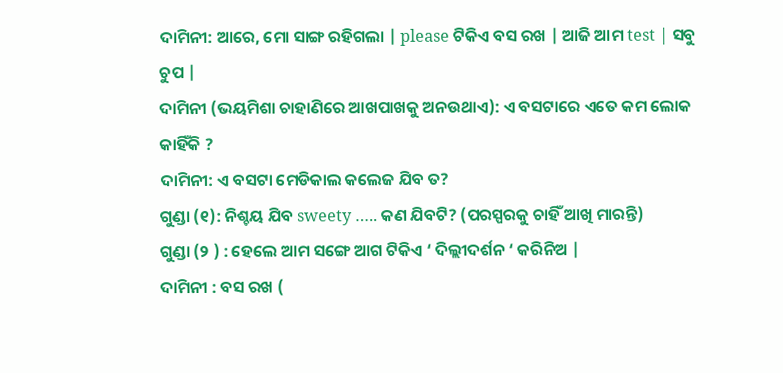ଦାମିନୀ: ଆରେ, ମୋ ସାଙ୍ଗ ରହିଗଲା | please ଟିକିଏ ବସ ରଖ | ଆଜି ଆମ test | ସବୁ ଚୁପ |
ଦାମିନୀ (ଭୟମିଶା ଚାହାଣିରେ ଆଖପାଖକୁ ଅନଉଥାଏ): ଏ ବସଟାରେ ଏତେ କମ ଲୋକ କାହିଁକି ?
ଦାମିନୀ: ଏ ବସଟା ମେଡିକାଲ କଲେଜ ଯିବ ତ?
ଗୁଣ୍ଡା (୧): ନିଶ୍ଚୟ ଯିବ sweety ….. କଣ ଯିବଟି? (ପରସ୍ପରକୁ ଚାହିଁ ଆଖି ମାରନ୍ତି)
ଗୁଣ୍ଡା (୨ ) : ହେଲେ ଆମ ସଙ୍ଗେ ଆଗ ଟିକିଏ ‘ ଦିଲ୍ଲୀଦର୍ଶନ ‘ କରିନିଅ |
ଦାମିନୀ : ବସ ରଖ (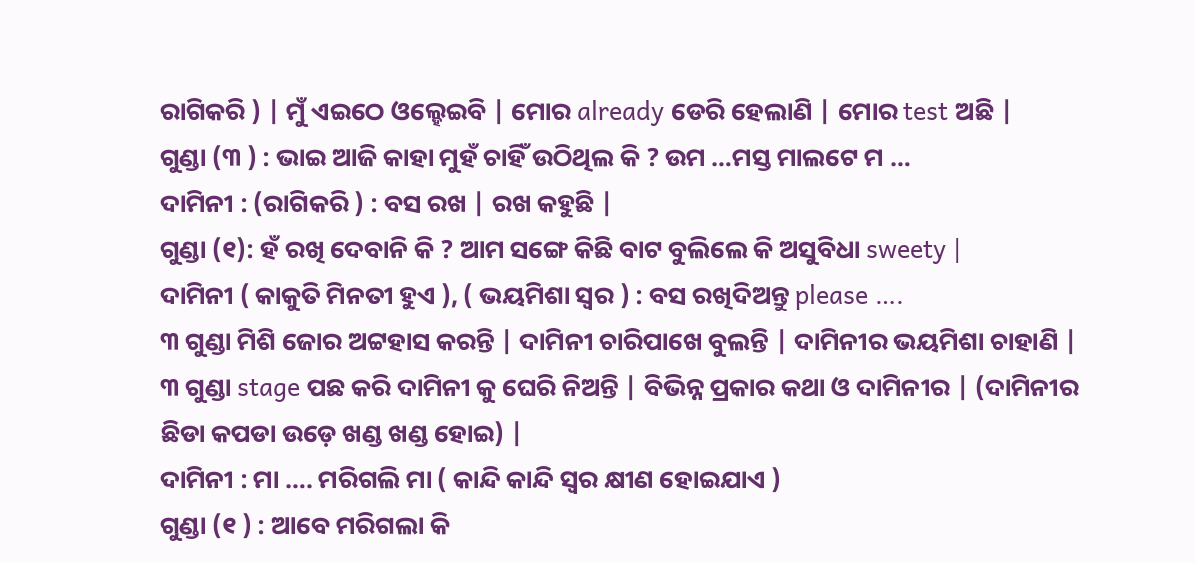ରାଗିକରି ) | ମୁଁ ଏଇଠେ ଓଲ୍ହେଇବି | ମୋର already ଡେରି ହେଲାଣି | ମୋର test ଅଛି |
ଗୁଣ୍ଡା (୩ ) : ଭାଇ ଆଜି କାହା ମୁହଁ ଚାହିଁ ଉଠିଥିଲ କି ? ଉମ …ମସ୍ତ ମାଲଟେ ମ …
ଦାମିନୀ : (ରାଗିକରି ) : ବସ ରଖ | ରଖ କହୁଛି |
ଗୁଣ୍ଡା (୧): ହଁ ରଖି ଦେବାନି କି ? ଆମ ସଙ୍ଗେ କିଛି ବାଟ ବୁଲିଲେ କି ଅସୁବିଧା sweety |
ଦାମିନୀ ( କାକୁତି ମିନତୀ ହୁଏ ), ( ଭୟମିଶା ସ୍ୱର ) : ବସ ରଖିଦିଅନ୍ତୁ please ….
୩ ଗୁଣ୍ଡା ମିଶି ଜୋର ଅଟ୍ଟହାସ କରନ୍ତି | ଦାମିନୀ ଚାରିପାଖେ ବୁଲନ୍ତି | ଦାମିନୀର ଭୟମିଶା ଚାହାଣି |
୩ ଗୁଣ୍ଡା stage ପଛ କରି ଦାମିନୀ କୁ ଘେରି ନିଅନ୍ତି | ବିଭିନ୍ନ ପ୍ରକାର କଥା ଓ ଦାମିନୀର | (ଦାମିନୀର ଛିଡା କପଡା ଉଡ଼େ ଖଣ୍ଡ ଖଣ୍ଡ ହୋଇ) |
ଦାମିନୀ : ମା …. ମରିଗଲି ମା ( କାନ୍ଦି କାନ୍ଦି ସ୍ୱର କ୍ଷୀଣ ହୋଇଯାଏ )
ଗୁଣ୍ଡା (୧ ) : ଆବେ ମରିଗଲା କି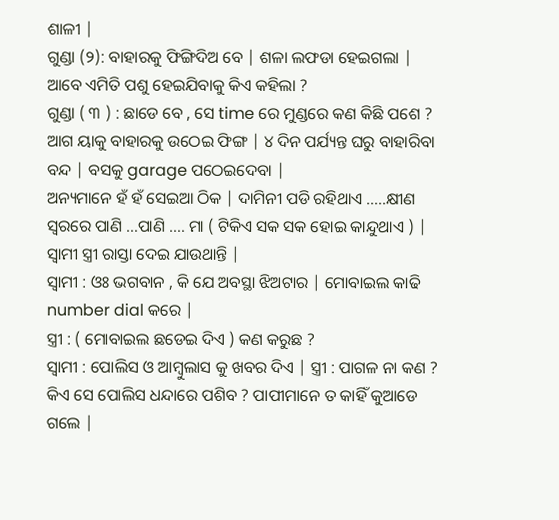ଶାଳୀ |
ଗୁଣ୍ଡା (୨): ବାହାରକୁ ଫିଙ୍ଗିଦିଅ ବେ | ଶଳା ଲଫଡା ହେଇଗଲା | ଆବେ ଏମିତି ପଶୁ ହେଇଯିବାକୁ କିଏ କହିଲା ?
ଗୁଣ୍ଡା ( ୩ ) : ଛାଡେ ବେ , ସେ time ରେ ମୁଣ୍ଡରେ କଣ କିଛି ପଶେ ? ଆଗ ୟାକୁ ବାହାରକୁ ଉଠେଇ ଫିଙ୍ଗ | ୪ ଦିନ ପର୍ଯ୍ୟନ୍ତ ଘରୁ ବାହାରିବା ବନ୍ଦ | ବସକୁ garage ପଠେଇଦେବା |
ଅନ୍ୟମାନେ ହଁ ହଁ ସେଇଆ ଠିକ | ଦାମିନୀ ପଡି ରହିଥାଏ …..କ୍ଷୀଣ ସ୍ୱରରେ ପାଣି …ପାଣି …. ମା ( ଟିକିଏ ସକ ସକ ହୋଇ କାନ୍ଦୁଥାଏ ) | ସ୍ୱାମୀ ସ୍ତ୍ରୀ ରାସ୍ତା ଦେଇ ଯାଉଥାନ୍ତି |
ସ୍ୱାମୀ : ଓଃ ଭଗବାନ , କି ଯେ ଅବସ୍ଥା ଝିଅଟାର | ମୋବାଇଲ କାଢି number dial କରେ |
ସ୍ତ୍ରୀ : ( ମୋବାଇଲ ଛଡେଇ ଦିଏ ) କଣ କରୁଛ ?
ସ୍ୱାମୀ : ପୋଲିସ ଓ ଆମ୍ବୁଲାସ କୁ ଖବର ଦିଏ | ସ୍ତ୍ରୀ : ପାଗଳ ନା କଣ ? କିଏ ସେ ପୋଲିସ ଧନ୍ଦାରେ ପଶିବ ? ପାପୀମାନେ ତ କାହିଁ କୁଆଡେ ଗଲେ |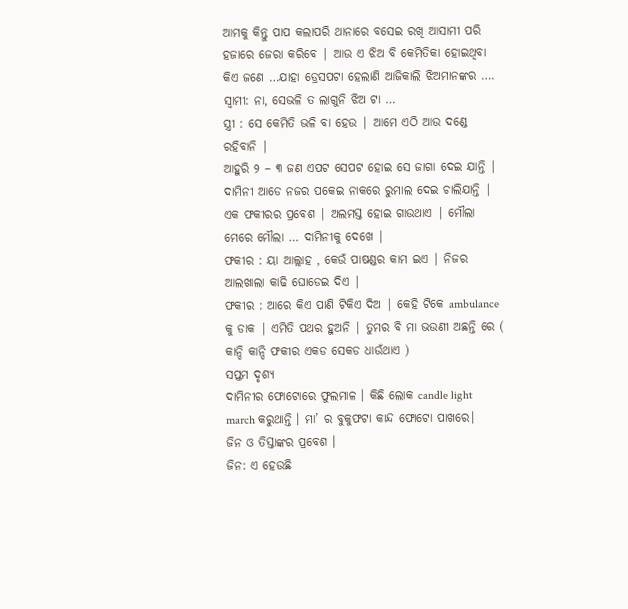ଆମକୁ କିନ୍ତୁ ପାପ କଲାପରି ଥାନାରେ ବସେଇ ରଖି ଆସାମୀ ପରି ହଜାରେ ଜେରା କରିବେ | ଆଉ ଏ ଝିଅ ବି କେମିତିକା ହୋଇଥିବା କିଏ ଜଣେ …ଯାହା ଡ୍ରେସପଟା ହେଲାଣି ଆଜିକାଲି ଝିଅମାନଙ୍କର ….
ସ୍ୱାମୀ: ନା, ସେଭଳି ତ ଲାଗୁନି ଝିଅ ଟା …
ସ୍ତ୍ରୀ : ସେ କେମିତି ଭଳି ବା ହେଉ | ଆମେ ଏଠି ଆଉ ଦଣ୍ଡେ ରହିବାନି |
ଆହୁରି ୨ – ୩ ଜଣ ଏପଟ ସେପଟ ହୋଇ ସେ ଜାଗା ଦେଇ ଯାନ୍ତି | ଦାମିନୀ ଆଡେ ନଜର ପକେଇ ନାକରେ ରୁମାଲ ଦେଇ ଚାଲିଯାନ୍ତି |
ଏକ ଫକୀରର ପ୍ରବେଶ | ଅଲମସ୍ତ ହୋଇ ଗାଉଥାଏ | ମୌଲା ମେରେ ମୌଲା … ଦାମିନୀକୁ ଦେଖେ |
ଫକୀର : ୟା ଆଲ୍ଲାହ , କେଉଁ ପାଷଣ୍ଡର କାମ ଇଏ | ନିଜର ଆଲଖାଲା କାଢି ଘୋଡେଇ ଦିଏ |
ଫକୀର : ଆରେ କିଏ ପାଣି ଟିକିଏ ଦିଅ | କେହି ଟିକେ ambulance କୁ ଡାକ | ଏମିତି ପଥର ହୁଅନି | ତୁମର ବି ମା ଭଉଣୀ ଅଛନ୍ତି ରେ ( କାନ୍ଦି କାନ୍ଦି ଫକୀର ଏକଡ ସେକଡ ଧାଉଁଥାଏ )
ସପ୍ତମ ଦୃଶ୍ୟ
ଦାମିନୀର ଫୋଟୋରେ ଫୁଲମାଳ । କିଛି ଲୋକ candle light march କରୁଥାନ୍ତି । ମା’ ର ବୁକୁଫଟା କାନ୍ଦ ଫୋଟୋ ପାଖରେ।
ଜିନ ଓ ତିସ୍ତାଙ୍କର ପ୍ରବେଶ ।
ଜିନ: ଏ ହେଉଛି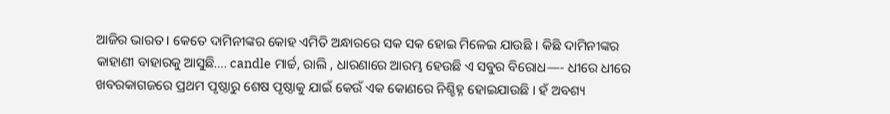ଆଜିର ଭାରତ । କେତେ ଦାମିନୀଙ୍କର କୋହ ଏମିତି ଅନ୍ଧାରରେ ସକ ସକ ହୋଇ ମିଳେଇ ଯାଉଛି । କିଛି ଦାମିନୀଙ୍କର କାହାଣୀ ବାହାରକୁ ଆସୁଛି…. candle ମାର୍ଚ୍ଚ, ରାଲି , ଧାରଣାରେ ଆରମ୍ଭ ହେଉଛି ଏ ସବୁର ବିରୋଧ—- ଧୀରେ ଧୀରେ ଖବରକାଗଜରେ ପ୍ରଥମ ପୃଷ୍ଠାରୁ ଶେଷ ପୃଷ୍ଠାକୁ ଯାଇଁ କେଉଁ ଏକ କୋଣରେ ନିଶ୍ଚିହ୍ନ ହୋଇଯାଉଛି । ହଁ ଅବଶ୍ୟ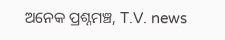ଅନେକ ପ୍ରଶ୍ନମଞ୍ଚ, T.V. news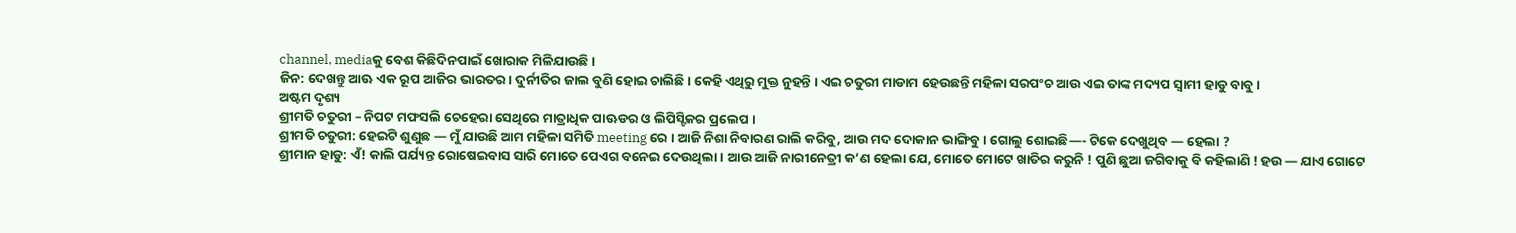channel, mediaକୁ ବେଶ କିଛିଦିନପାଇଁ ଖୋରାକ ମିଳିଯାଉଛି ।
ଜିନ: ଦେଖନ୍ତୁ ଆଊ ଏକ ରୂପ ଆଜିର ଭାରତର। ଦୁର୍ନୀତିର ଜାଲ ବୁଣି ହୋଇ ଚାଲିଛି । କେହି ଏଥିରୁ ମୁକ୍ତ ନୁହନ୍ତି । ଏଇ ଚତୁରୀ ମାଡାମ ହେଉଛନ୍ତି ମହିଳା ସରପଂଚ ଆଉ ଏଇ ତାଙ୍କ ମଦ୍ୟପ ସ୍ୱାମୀ ହାଡୁ ବାବୁ ।
ଅଷ୍ଟମ ଦୃଶ୍ୟ
ଶ୍ରୀମତି ଚତୁରୀ – ନିପଟ ମଫସଲି ଚେହେରା ସେଥିରେ ମାତ୍ରାଧିକ ପାଊଡର ଓ ଲିପିସ୍ଟିକର ପ୍ରଲେପ ।
ଶ୍ରୀମତି ଚତୁରୀ: ହେଇଟି ଶୁଣୁଛ — ମୁଁ ଯାଉଛି ଆମ ମହିଳା ସମିତି meeting ରେ । ଆଜି ନିଶା ନିବାରଣ ରାଲି କରିବୁ, ଆଉ ମଦ ଦୋକାନ ଭାଙ୍ଗିବୁ । ଗୋଲୁ ଶୋଇଛି—- ଟିକେ ଦେଖୁଥିବ — ହେଲା ?
ଶ୍ରୀମାନ ହାଡୁ: ଏଁ! କାଲି ପର୍ଯ୍ୟନ୍ତ ରୋଷେଇବାସ ସାରି ମୋତେ ପେଏଗ ବନେଇ ଦେଉଥିଲା । ଆଉ ଆଜି ନାରୀନେତ୍ରୀ କ’ଣ ହେଲା ଯେ, ମୋତେ ମୋଟେ ଖାତିର କରୁନି ! ପୁଣି ଛୁଆ ଜଗିବାକୁ ବି କହିଲାଣି ! ହଉ — ଯାଏ ଗୋଟେ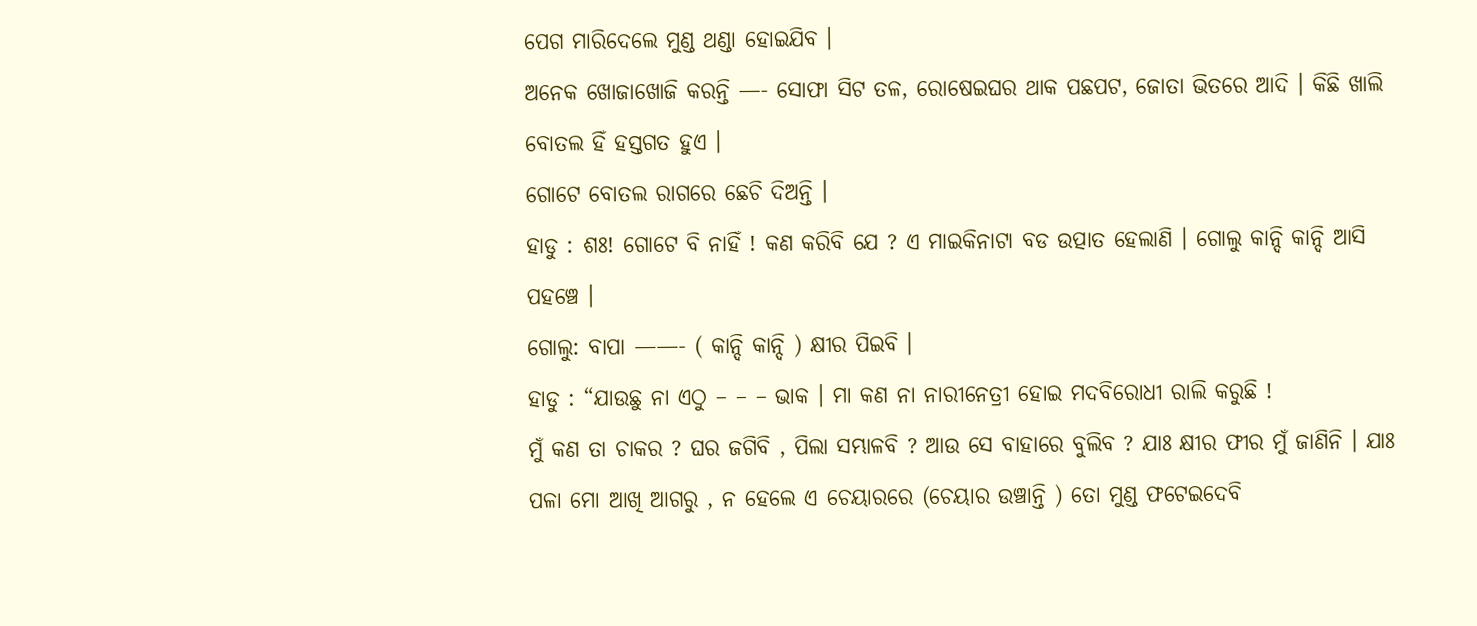ପେଗ ମାରିଦେଲେ ମୁଣ୍ଡ ଥଣ୍ଡା ହୋଇଯିବ ।
ଅନେକ ଖୋଜାଖୋଜି କରନ୍ତି —- ସୋଫା ସିଟ ତଳ, ରୋଷେଇଘର ଥାକ ପଛପଟ, ଜୋତା ଭିତରେ ଆଦି । କିଛି ଖାଲି ବୋତଲ ହିଁ ହସ୍ତଗତ ହୁଏ ।
ଗୋଟେ ବୋତଲ ରାଗରେ ଛେଚି ଦିଅନ୍ତି ।
ହାଡୁ : ଶଃ! ଗୋଟେ ବି ନାହିଁ ! କଣ କରିବି ଯେ ? ଏ ମାଇକିନାଟା ବଡ ଉତ୍ପାତ ହେଲାଣି । ଗୋଲୁ କାନ୍ଦି କାନ୍ଦି ଆସି ପହଞ୍ଚେ ।
ଗୋଲୁ: ବାପା ——- ( କାନ୍ଦି କାନ୍ଦି ) କ୍ଷୀର ପିଇବି ।
ହାଡୁ : “ଯାଉଛୁ ନା ଏଠୁ – – – ଭାକ । ମା କଣ ନା ନାରୀନେତ୍ରୀ ହୋଇ ମଦବିରୋଧୀ ରାଲି କରୁଛି !
ମୁଁ କଣ ତା ଚାକର ? ଘର ଜଗିବି , ପିଲା ସମ୍ଭାଳବି ? ଆଉ ସେ ବାହାରେ ବୁଲିବ ? ଯାଃ କ୍ଷୀର ଫୀର ମୁଁ ଜାଣିନି । ଯାଃ ପଳା ମୋ ଆଖି ଆଗରୁ , ନ ହେଲେ ଏ ଚେୟାରରେ (ଚେୟାର ଉଞ୍ଚାନ୍ତି ) ତୋ ମୁଣ୍ଡ ଫଟେଇଦେବି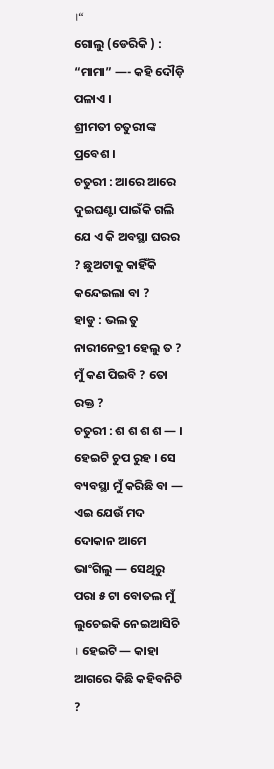।“
ଗୋଲୁ (ଡେରିକି ) : “ମାମା” —- କହି ଦୌଡ଼ି ପଳାଏ ।
ଶ୍ରୀମତୀ ଚତୁରୀଙ୍କ ପ୍ରବେଶ ।
ଚତୁରୀ : ଆରେ ଆରେ ଦୁଇଘଣ୍ଟା ପାଇଁକି ଗଲି ଯେ ଏ କି ଅବସ୍ଥା ଘରର ? ଛୁଅଟାକୁ କାହିଁକି କନ୍ଦେଇଲା ବା ?
ହାଡୁ : ଭଲ ତୁ ନାରୀନେତ୍ରୀ ହେଲୁ ତ ? ମୁଁ କଣ ପିଇବି ? ତୋ ରକ୍ତ ?
ଚତୁରୀ : ଶ ଶ ଶ ଶ — । ହେଇଟି ଚୁପ ରୁହ । ସେ ବ୍ୟବସ୍ଥା ମୁଁ କରିଛି ବା — ଏଇ ଯେଉଁ ମଦ ଦୋକାନ ଆମେ ଭାଂଗିଲୁ — ସେଥିରୁ ପରା ୫ ଟା ବୋତଲ ମୁଁ ଲୁଚେଇକି ନେଇଆସିଚି । ହେଇଟି — କାହା ଆଗରେ କିଛି କହିବନିଟି ?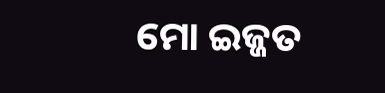ମୋ ଇଜ୍ଜତ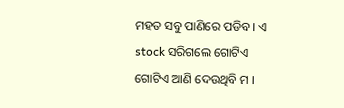ମହତ ସବୁ ପାଣିରେ ପଡିବ । ଏ stock ସରିଗଲେ ଗୋଟିଏ ଗୋଟିଏ ଆଣି ଦେଉଥିବି ମ ।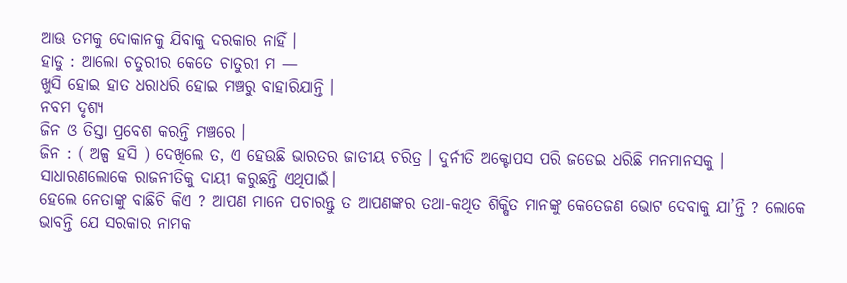ଆଊ ତମକୁ ଦୋକାନକୁ ଯିବାକୁ ଦରକାର ନାହିଁ ।
ହାଡୁ : ଆଲୋ ଚତୁରୀର କେତେ ଚାତୁରୀ ମ —
ଖୁସି ହୋଇ ହାତ ଧରାଧରି ହୋଇ ମଞ୍ଚରୁ ବାହାରିଯାନ୍ତି ।
ନବମ ଦୃଶ୍ୟ
ଜିନ ଓ ତିସ୍ତା ପ୍ରବେଶ କରନ୍ତି ମଞ୍ଚରେ ।
ଜିନ : ( ଅଳ୍ପ ହସି ) ଦେଖିଲେ ତ, ଏ ହେଉଛି ଭାରତର ଜାତୀୟ ଚରିତ୍ର । ଦୁର୍ନୀତି ଅକ୍ଟୋପସ ପରି ଜଡେଇ ଧରିଛି ମନମାନସକୁ ।
ସାଧାରଣଲୋକେ ରାଜନୀତିକୁ ଦାୟୀ କରୁଛନ୍ତି ଏଥିପାଇଁ।
ହେଲେ ନେତାଙ୍କୁ ବାଛିଚି କିଏ ? ଆପଣ ମାନେ ପଚାରନ୍ତୁ ତ ଆପଣଙ୍କର ତଥା-କଥିତ ଶିକ୍ଷିତ ମାନଙ୍କୁ କେତେଜଣ ଭୋଟ ଦେବାକୁ ଯା’ନ୍ତି ? ଲୋକେ ଭାବନ୍ତି ଯେ ସରକାର ନାମକ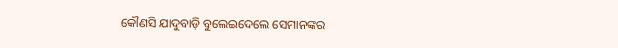କୌଣସି ଯାଦୁବାଡ଼ି ବୁଲେଇଦେଲେ ସେମାନଙ୍କର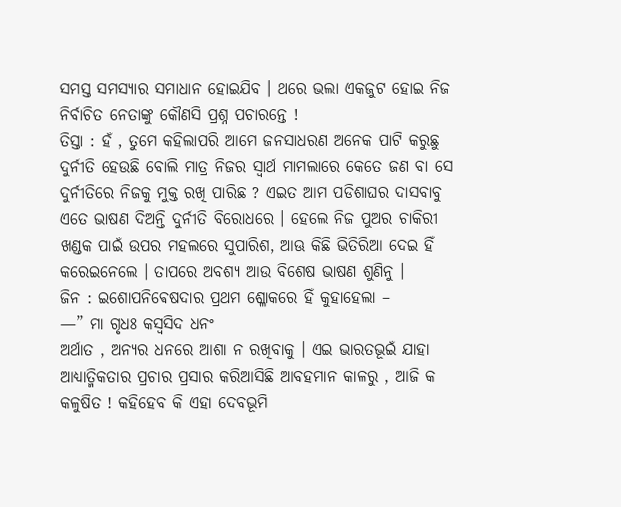ସମସ୍ତ ସମସ୍ୟାର ସମାଧାନ ହୋଇଯିବ । ଥରେ ଭଲା ଏକଜୁଟ ହୋଇ ନିଜ ନିର୍ବାଚିତ ନେତାଙ୍କୁ କୌଣସି ପ୍ରଶ୍ନ ପଚାରନ୍ତେ !
ତିସ୍ତା : ହଁ , ତୁମେ କହିଲାପରି ଆମେ ଜନସାଧରଣ ଅନେକ ପାଟି କରୁଛୁ ଦୁର୍ନୀତି ହେଉଛି ବୋଲି ମାତ୍ର ନିଜର ସ୍ୱାର୍ଥ ମାମଲାରେ କେତେ ଜଣ ବା ସେ ଦୁର୍ନୀତିରେ ନିଜକୁ ମୁକ୍ତ ରଖି ପାରିଛ ? ଏଇତ ଆମ ପଡିଶାଘର ଦାସବାବୁ ଏତେ ଭାଷଣ ଦିଅନ୍ତି ଦୁର୍ନୀତି ବିରୋଧରେ । ହେଲେ ନିଜ ପୁଅର ଚାକିରୀ ଖଣ୍ଡକ ପାଇଁ ଉପର ମହଲରେ ସୁପାରିଶ, ଆଊ କିଛି ଭିତିରିଆ ଦେଇ ହିଁ କରେଇନେଲେ । ତାପରେ ଅବଶ୍ୟ ଆଉ ବିଶେଷ ଭାଷଣ ଶୁଣିନୁ ।
ଜିନ : ଇଶୋପନିଵେଷଦାର ପ୍ରଥମ ଶ୍ଳୋକରେ ହିଁ କୁହାହେଲା –
—” ମା ଗୃଧଃ କସ୍ଵସିଦ ଧନଂ
ଅର୍ଥାତ , ଅନ୍ୟର ଧନରେ ଆଶା ନ ରଖିବାକୁ । ଏଇ ଭାରତଭୂଇଁ ଯାହା ଆଧ୍ୟାତ୍ମିକତାର ପ୍ରଚାର ପ୍ରସାର କରିଆସିଛି ଆବହମାନ କାଳରୁ , ଆଜି କ କଳୁଷିତ ! କହିହେବ କି ଏହା ଦେବଭୂମି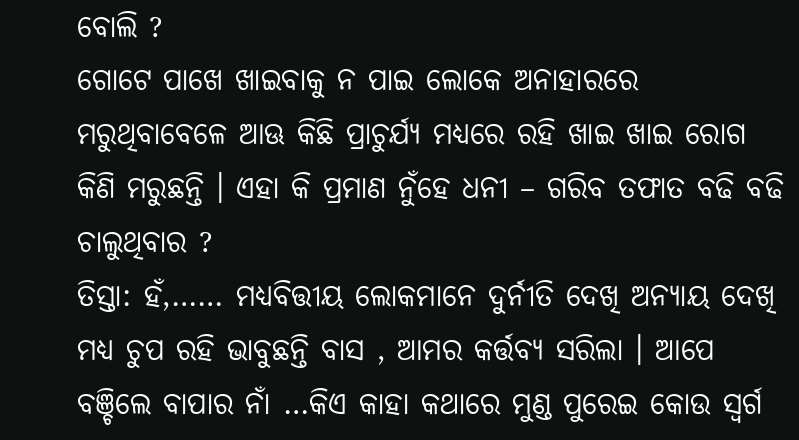ବୋଲି ?
ଗୋଟେ ପାଖେ ଖାଇବାକୁ ନ ପାଇ ଲୋକେ ଅନାହାରରେ ମରୁଥିବାବେଳେ ଆଊ କିଛି ପ୍ରାଚୁର୍ଯ୍ୟ ମଧ୍ୟରେ ରହି ଖାଇ ଖାଇ ରୋଗ କିଣି ମରୁଛନ୍ତି । ଏହା କି ପ୍ରମାଣ ନୁଁହେ ଧନୀ – ଗରିବ ତଫାତ ବଢି ବଢି ଚାଲୁଥିବାର ?
ତିସ୍ତା: ହଁ,…… ମଧ୍ୟବିତ୍ତୀୟ ଲୋକମାନେ ଦୁର୍ନୀତି ଦେଖି ଅନ୍ୟାୟ ଦେଖି ମଧ୍ୟ ଚୁପ ରହି ଭାବୁଛନ୍ତି ବାସ , ଆମର କର୍ତ୍ତବ୍ୟ ସରିଲା । ଆପେ ବଞ୍ଚିଲେ ବାପାର ନାଁ …କିଏ କାହା କଥାରେ ମୁଣ୍ଡ ପୁରେଇ କୋଉ ସ୍ୱର୍ଗ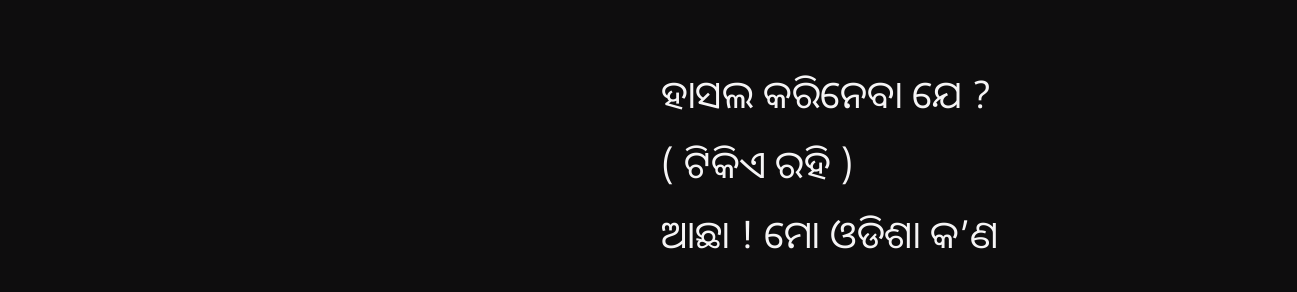ହାସଲ କରିନେବା ଯେ ?
( ଟିକିଏ ରହି )
ଆଛା ! ମୋ ଓଡିଶା କ’ଣ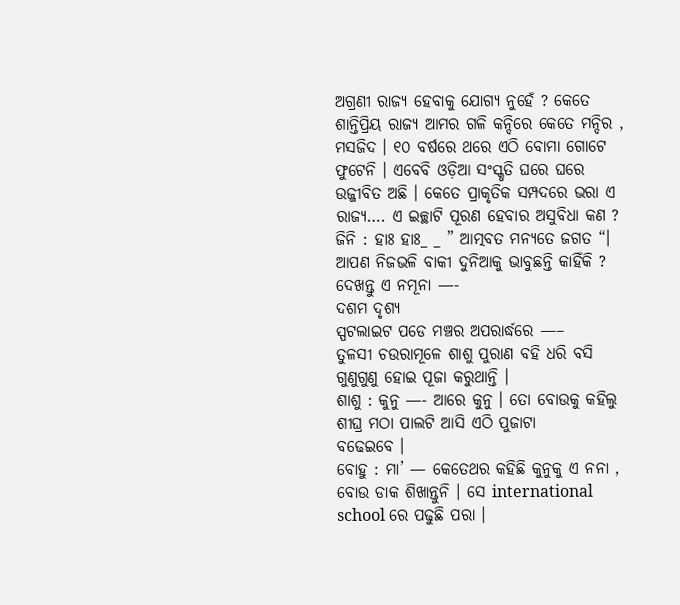ଅଗ୍ରଣୀ ରାଜ୍ୟ ହେବାକୁ ଯୋଗ୍ୟ ନୁହେଁ ? କେତେ ଶାନ୍ତିପ୍ରିୟ ରାଜ୍ୟ ଆମର ଗଳି କନ୍ଦିରେ କେତେ ମନ୍ଦିର , ମସଜିଦ । ୧୦ ବର୍ଷରେ ଥରେ ଏଠି ବୋମା ଗୋଟେ ଫୁଟେନି । ଏବେବି ଓଡ଼ିଆ ସଂସ୍କୃତି ଘରେ ଘରେ ଉଜ୍ଜୀବିତ ଅଛି । କେତେ ପ୍ରାକୃତିକ ସମ୍ପଦରେ ଭରା ଏ ରାଜ୍ୟ…. ଏ ଇଚ୍ଛାଟି ପୂରଣ ହେବାର ଅସୁବିଧା କଣ ?
ଜିନି : ହାଃ ହାଃ_ _ ” ଆତ୍ମବତ ମନ୍ୟତେ ଜଗତ “।
ଆପଣ ନିଜଭଳି ବାକୀ ଦୁନିଆକୁ ଭାବୁଛନ୍ତି କାହିଁକି ? ଦେଖନ୍ତୁ ଏ ନମୂନା —-
ଦଶମ ଦୃଶ୍ୟ
ସ୍ପଟଲାଇଟ ପଡେ ମଞ୍ଚର ଅପରାର୍ଦ୍ଧରେ —–
ତୁଳସୀ ଚଉରାମୂଳେ ଶାଶୁ ପୁରାଣ ବହି ଧରି ବସି ଗୁଣୁଗୁଣୁ ହୋଇ ପୂଜା କରୁଥାନ୍ତି ।
ଶାଶୁ : କୁନୁ —- ଆରେ କୁନୁ । ତୋ ବୋଉକୁ କହିଲୁ ଶୀଘ୍ର ମଠା ପାଲଟି ଆସି ଏଠି ପୁଜାଟା
ବଢେଇବେ ।
ବୋହୁ : ମା’ — କେତେଥର କହିଛି କୁନୁକୁ ଏ ନନା , ବୋଉ ଡାକ ଶିଖାନ୍ତୁନି । ସେ international school ରେ ପଢୁଛି ପରା ।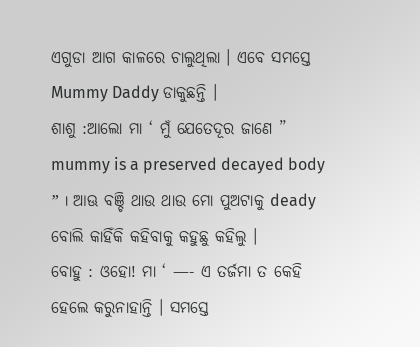ଏଗୁଡା ଆଗ କାଳରେ ଚାଲୁଥିଲା । ଏବେ ସମସ୍ତେ Mummy Daddy ଡାକୁଛନ୍ତି ।
ଶାଶୁ :ଆଲୋ ମା ‘ ମୁଁ ଯେତେଦୂର ଜାଣେ ” mummy is a preserved decayed body ” । ଆଊ ବଞ୍ଚି ଥାଉ ଥାଉ ମୋ ପୁଅଟାକୁ deady ବୋଲି କାହିଁକି କହିବାକୁ କହୁଛୁ କହିଲୁ ।
ବୋହୁ : ଓହୋ! ମା ‘ —- ଏ ତର୍ଜମା ତ କେହି ହେଲେ କରୁନାହାନ୍ତି । ସମସ୍ତେ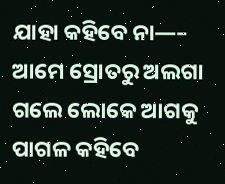ଯାହା କହିବେ ନା—– ଆମେ ସ୍ରୋତରୁ ଅଲଗା ଗଲେ ଲୋକେ ଆଗକୁ ପାଗଳ କହିବେ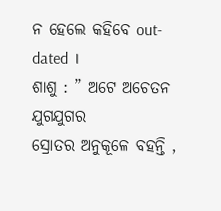ନ ହେଲେ କହିବେ out-dated ।
ଶାଶୁ : ” ଅଟେ ଅଚେତନ ଯୁଗଯୁଗର
ସ୍ରୋତର ଅନୁକୂଳେ ବହନ୍ତି ,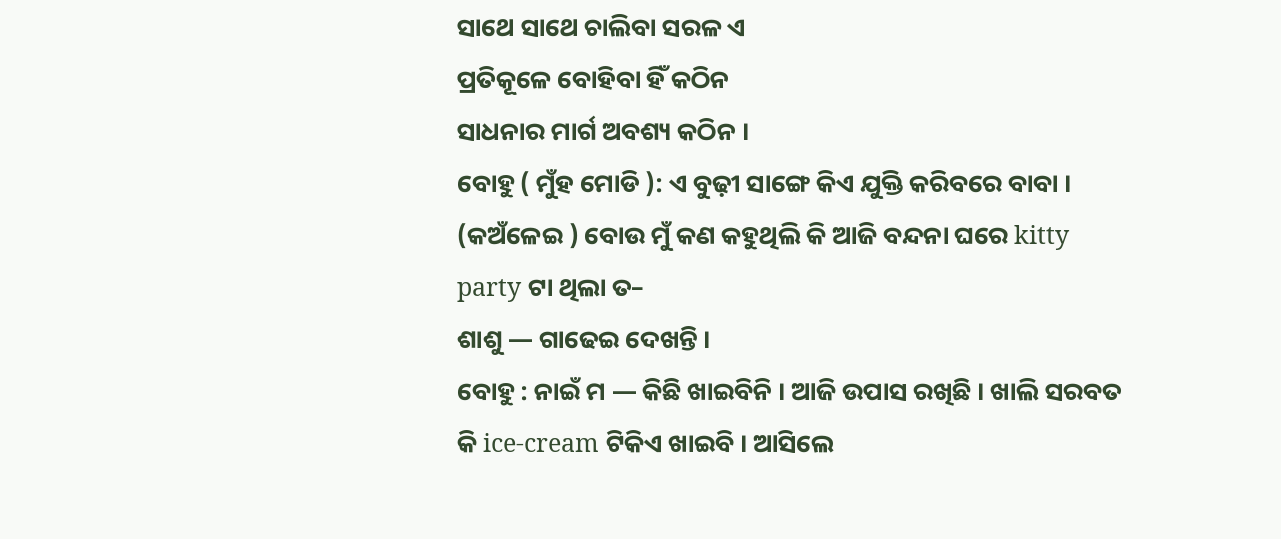ସାଥେ ସାଥେ ଚାଲିବା ସରଳ ଏ
ପ୍ରତିକୂଳେ ବୋହିବା ହିଁ କଠିନ
ସାଧନାର ମାର୍ଗ ଅବଶ୍ୟ କଠିନ ।
ବୋହୁ ( ମୁଁହ ମୋଡି ): ଏ ବୁଢ଼ୀ ସାଙ୍ଗେ କିଏ ଯୁକ୍ତି କରିବରେ ବାବା ।
(କଅଁଳେଇ ) ବୋଉ ମୁଁ କଣ କହୁଥିଲି କି ଆଜି ବନ୍ଦନା ଘରେ kitty party ଟା ଥିଲା ତ–
ଶାଶୁ — ଗାଢେଇ ଦେଖନ୍ତି ।
ବୋହୁ : ନାଇଁ ମ — କିଛି ଖାଇବିନି । ଆଜି ଉପାସ ରଖିଛି । ଖାଲି ସରବତ କି ice-cream ଟିକିଏ ଖାଇବି । ଆସିଲେ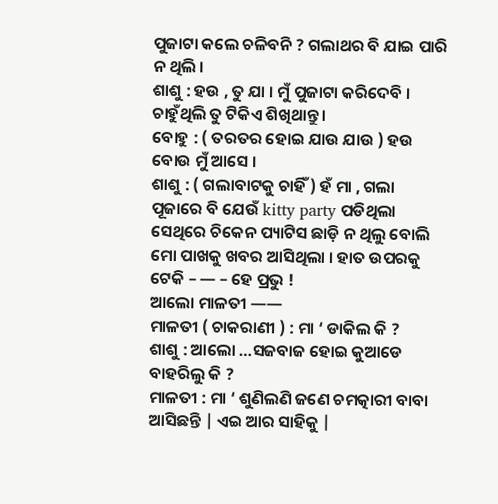ପୁଜାଟା କଲେ ଚଳିବନି ? ଗଲାଥର ବି ଯାଇ ପାରି ନ ଥିଲି ।
ଶାଶୁ : ହଉ , ତୁ ଯା । ମୁଁ ପୁଜାଟା କରିଦେବି । ଚାହୁଁଥିଲି ତୁ ଟିକିଏ ଶିଖିଥାନ୍ତୁ ।
ବୋହୁ : ( ତରତର ହୋଇ ଯାଉ ଯାଉ ) ହଉ ବୋଉ ମୁଁ ଆସେ ।
ଶାଶୁ : ( ଗଲାବାଟକୁ ଚାହିଁ ) ହଁ ମା , ଗଲା ପୂଜାରେ ବି ଯେଉଁ kitty party ପଡିଥିଲା ସେଥିରେ ଚିକେନ ପ୍ୟାଟିସ ଛାଡ଼ି ନ ଥିଲୁ ବୋଲି ମୋ ପାଖକୁ ଖବର ଆସିଥିଲା । ହାତ ଉପରକୁ ଟେକି – — – ହେ ପ୍ରଭୁ !
ଆଲୋ ମାଳତୀ ——
ମାଳତୀ ( ଚାକରାଣୀ ) : ମା ‘ ଡାକିଲ କି ?
ଶାଶୁ : ଆଲୋ …ସଜବାଜ ହୋଇ କୁଆଡେ ବାହରିଲୁ କି ?
ମାଳତୀ : ମା ‘ ଶୁଣିଲଣି ଜଣେ ଚମତ୍କାରୀ ବାବା ଆସିଛନ୍ତି | ଏଇ ଆର ସାହିକୁ |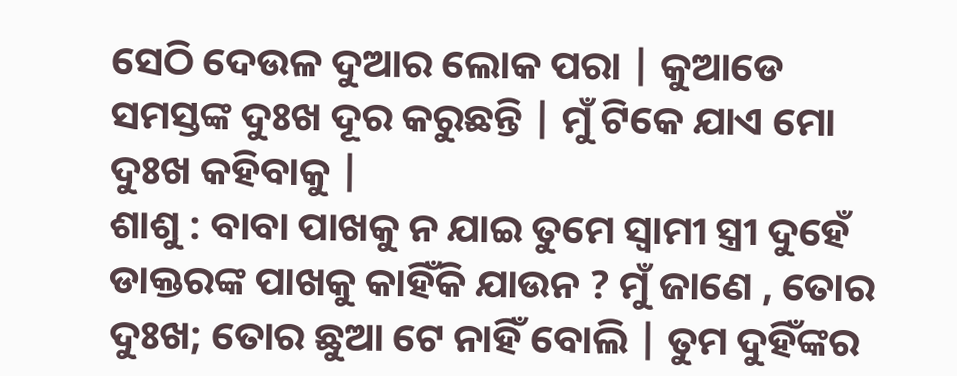ସେଠି ଦେଉଳ ଦୁଆର ଲୋକ ପରା | କୁଆଡେ ସମସ୍ତଙ୍କ ଦୁଃଖ ଦୂର କରୁଛନ୍ତି | ମୁଁ ଟିକେ ଯାଏ ମୋ ଦୁଃଖ କହିବାକୁ |
ଶାଶୁ : ବାବା ପାଖକୁ ନ ଯାଇ ତୁମେ ସ୍ୱାମୀ ସ୍ତ୍ରୀ ଦୁହେଁ ଡାକ୍ତରଙ୍କ ପାଖକୁ କାହିଁକି ଯାଉନ ? ମୁଁ ଜାଣେ , ତୋର ଦୁଃଖ; ତୋର ଛୁଆ ଟେ ନାହିଁ ବୋଲି | ତୁମ ଦୁହିଁଙ୍କର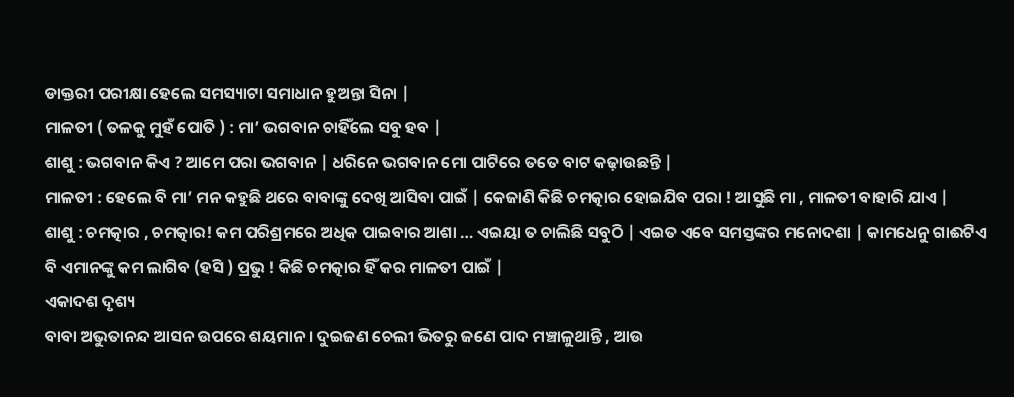ଡାକ୍ତରୀ ପରୀକ୍ଷା ହେଲେ ସମସ୍ୟାଟା ସମାଧାନ ହୁଅନ୍ତା ସିନା |
ମାଳତୀ ( ତଳକୁ ମୁହଁ ପୋତି ) : ମା’ ଭଗବାନ ଚାହିଁଲେ ସବୁ ହବ |
ଶାଶୁ : ଭଗବାନ କିଏ ? ଆମେ ପରା ଭଗବାନ | ଧରିନେ ଭଗବାନ ମୋ ପାଟିରେ ତତେ ବାଟ କଢ଼ାଉଛନ୍ତି |
ମାଳତୀ : ହେଲେ ବି ମା’ ମନ କହୁଛି ଥରେ ବାବାଙ୍କୁ ଦେଖି ଆସିବା ପାଇଁ | କେଜାଣି କିଛି ଚମତ୍କାର ହୋଇଯିବ ପରା ! ଆସୁଛି ମା , ମାଳତୀ ବାହାରି ଯାଏ |
ଶାଶୁ : ଚମତ୍କାର , ଚମତ୍କାର! କମ ପରିଶ୍ରମରେ ଅଧିକ ପାଇବାର ଆଶା … ଏଇୟା ତ ଚାଲିଛି ସବୁଠି | ଏଇତ ଏବେ ସମସ୍ତଙ୍କର ମନୋଦଶା | କାମଧେନୁ ଗାଈଟିଏ ବି ଏମାନଙ୍କୁ କମ ଲାଗିବ (ହସି ) ପ୍ରଭୁ ! କିଛି ଚମତ୍କାର ହିଁ କର ମାଳତୀ ପାଇଁ |
ଏକାଦଶ ଦୃଶ୍ୟ
ବାବା ଅଭୁତାନନ୍ଦ ଆସନ ଉପରେ ଶୟମାନ । ଦୁଇଜଣ ଚେଲୀ ଭିତରୁ ଜଣେ ପାଦ ମଞ୍ଚାଳୁଥାନ୍ତି , ଆଉ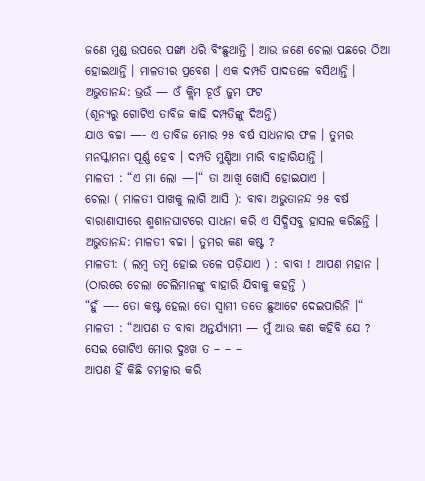ଜଣେ ମୁଣ୍ଡ ଉପରେ ପଙ୍ଖା ଧରି ବିଂଛୁଥାନ୍ତି । ଆଉ ଜଣେ ଚେଲା ପଛରେ ଠିଆ ହୋଇଥାନ୍ତି । ମାଳତୀର ପ୍ରବେଶ । ଏକ ଦମ୍ପତି ପାଦତଳେ ବସିଥାନ୍ତି ।
ଅଭୁତାନନ୍ଦ: ଭ୍ରଉଁ — ଓଁ କ୍ଲିମ ଚୂଓଁ ଜୁମ ଫଟ
(ଶୂନ୍ୟରୁ ଗୋଟିଏ ତାବିଜ କାଢି ଦମ୍ପତିଙ୍କୁ ଦିଅନ୍ତି)
ଯାଓ ବଚ୍ଚା —- ଏ ତାବିଜ ମୋର ୨୫ ବର୍ଷ ସାଧନାର ଫଳ । ତୁମର ମନସ୍କାମନା ପୂର୍ଣ୍ଣ ହେବ । ଦମ୍ପତି ମୁଣ୍ଡିଆ ମାରି ବାହାରିଯାନ୍ତି ।
ମାଳତୀ : “ଏ ମା ଲୋ —।“ ତା ଆଖି ଖୋସି ହୋଇଯାଏ ।
ଚେଲା ( ମାଳତୀ ପାଖକୁ ଲାଗି ଆସି ): ବାବା ଅଭୁତାନନ୍ଦ ୨୫ ବର୍ଷ ବାରାଣାସୀରେ ଶ୍ମଶାନଘାଟରେ ସାଧନା କରି ଏ ସିଦ୍ଧିସବୁ ହାସଲ କରିଛନ୍ତି ।
ଅଭୁତାନନ୍ଦ: ମାଳତୀ ବଚ୍ଚା । ତୁମର କଣ କଷ୍ଟ ?
ମାଳତୀ: ( ଲମ୍ବ ତମ୍ବ ହୋଇ ତଳେ ପଡ଼ିଯାଏ ) : ବାବା ! ଆପଣ ମହାନ ।
(ଠାରରେ ଚେଲା ଚେଲିମାନଙ୍କୁ ବାହାରି ଯିବାକୁ କହନ୍ତି )
“ହୁଁ —- ତୋ କଷ୍ଟ ହେଲା ତୋ ସ୍ୱାମୀ ତତେ ଛୁଆଟେ ଦେଇପାରିନି ।“
ମାଳତୀ : “ଆପଣ ତ ବାବା ଅନ୍ତର୍ଯ୍ୟାମୀ — ମୁଁ ଆଉ କଣ କହିବି ଯେ ? ସେଇ ଗୋଟିଏ ମୋର ଦୁଃଖ ତ – – –
ଆପଣ ହିଁ କିଛି ଚମତ୍କାର କରି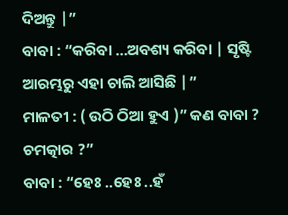ଦିଅନ୍ତୁ |”
ବାବା : “କରିବା …ଅବଶ୍ୟ କରିବା | ସୃଷ୍ଟି ଆରମ୍ଭରୁ ଏହା ଚାଲି ଆସିଛି |”
ମାଳତୀ : ( ଉଠି ଠିଆ ହୁଏ )” କଣ ବାବା ? ଚମତ୍କାର ?”
ବାବା : “ହେଃ ..ହେଃ ..ହଁ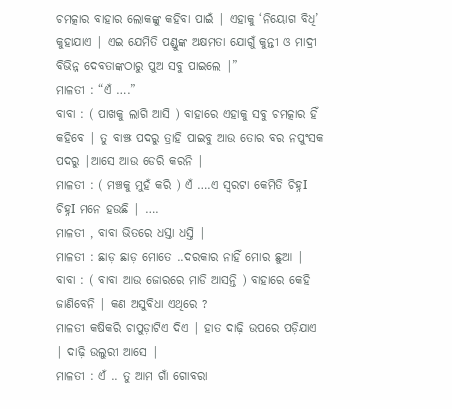ଚମତ୍କାର ବାହାର ଲୋକଙ୍କୁ କହିବା ପାଇଁ | ଏହାକୁ ‘ନିୟୋଗ ବିଧି’ କୁହାଯାଏ | ଏଇ ଯେମିତି ପଣ୍ଡୁଙ୍କ ଅକ୍ଷମତା ଯୋଗୁଁ କୁନ୍ତୀ ଓ ମାଦ୍ରୀ ବିଭିନ୍ନ ଦେବତାଙ୍କଠାରୁ ପୁଅ ସବୁ ପାଇଲେ |”
ମାଳତୀ : “ଏଁ ….”
ବାବା : ( ପାଖକୁ ଲାଗି ଆସି ) ବାହାରେ ଏହାକୁ ସବୁ ଚମତ୍କାର ହିଁ କହିବେ | ତୁ ବାଞ୍ଝ ପଦରୁ ତ୍ରାହି ପାଇବୁ ଆଉ ତୋର ବର ନପୁଂସକ ପଦରୁ |ଆସେ ଆଉ ଡେରି କରନି |
ମାଳତୀ : ( ମଞ୍ଚକୁ ମୁହଁ କରି ) ଏଁ ….ଏ ସ୍ୱରଟା କେମିତି ଚିହ୍ନI ଚିହ୍ନI ମନେ ହଉଛି | ….
ମାଳତୀ , ବାବା ଭିତରେ ଧସ୍ତା ଧସ୍ତି |
ମାଳତୀ : ଛାଡ଼ ଛାଡ଼ ମୋତେ ..ଦରକାର ନାହିଁ ମୋର ଛୁଆ |
ବାବା : ( ବାବା ଆଉ ଜୋରରେ ମାଡି ଆସନ୍ତି ) ବାହାରେ କେହି ଜାଣିବେନି | କଣ ଅସୁବିଧା ଏଥିରେ ?
ମାଳତୀ କଷିକରି ଚାପୁଡ଼ାଟିଏ ଦିଏ | ହାତ ଦାଢ଼ି ଉପରେ ପଡ଼ିଯାଏ | ଦାଢ଼ି ଉଲୁରୀ ଆସେ |
ମାଳତୀ : ଏଁ .. ତୁ ଆମ ଗାଁ ଗୋବରା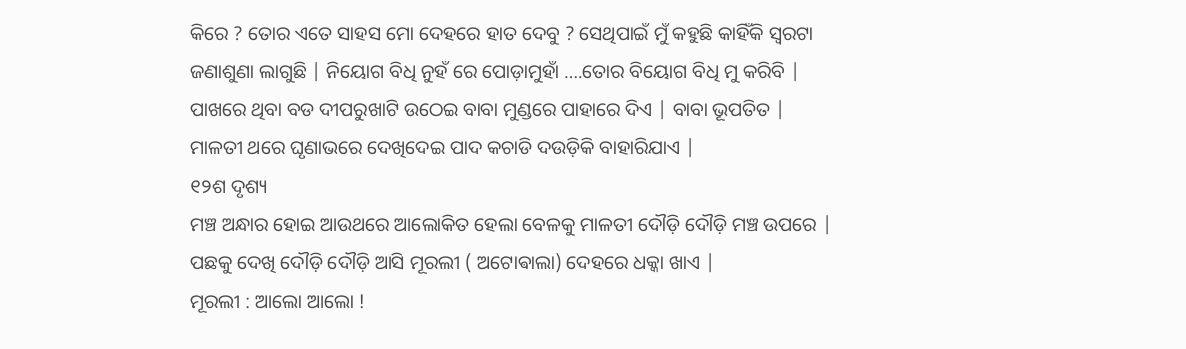କିରେ ? ତୋର ଏତେ ସାହସ ମୋ ଦେହରେ ହାତ ଦେବୁ ? ସେଥିପାଇଁ ମୁଁ କହୁଛି କାହିଁକି ସ୍ୱରଟା ଜଣାଶୁଣା ଲାଗୁଛି | ନିୟୋଗ ବିଧି ନୁହଁ ରେ ପୋଡ଼ାମୁହାଁ ….ତୋର ବିୟୋଗ ବିଧି ମୁ କରିବି |
ପାଖରେ ଥିବା ବଡ ଦୀପରୁଖାଟି ଉଠେଇ ବାବା ମୁଣ୍ଡରେ ପାହାରେ ଦିଏ | ବାବା ଭୂପତିତ | ମାଳତୀ ଥରେ ଘୃଣାଭରେ ଦେଖିଦେଇ ପାଦ କଚାଡି ଦଉଡ଼ିକି ବାହାରିଯାଏ |
୧୨ଶ ଦୃଶ୍ୟ
ମଞ୍ଚ ଅନ୍ଧାର ହୋଇ ଆଉଥରେ ଆଲୋକିତ ହେଲା ବେଳକୁ ମାଳତୀ ଦୌଡ଼ି ଦୌଡ଼ି ମଞ୍ଚ ଉପରେ | ପଛକୁ ଦେଖି ଦୌଡ଼ି ଦୌଡ଼ି ଆସି ମୂରଲୀ ( ଅଟୋଵାଲା) ଦେହରେ ଧକ୍କା ଖାଏ |
ମୂରଲୀ : ଆଲୋ ଆଲୋ !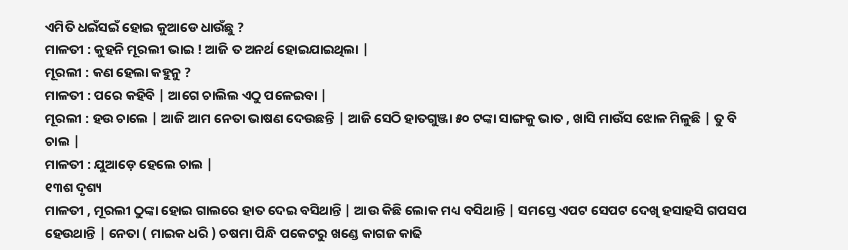ଏମିତି ଧଇଁସଇଁ ହୋଇ କୁଆଡେ ଧାଉଁଛୁ ?
ମାଳତୀ : କୁହନି ମୂରଲୀ ଭାଇ ! ଆଜି ତ ଅନର୍ଥ ହୋଇଯାଇଥିଲା |
ମୂରଲୀ : କଣ ହେଲା କହୁନୁ ?
ମାଳତୀ : ପରେ କହିବି | ଆଗେ ଚାଲିଲ ଏଠୁ ପଳେଇବା |
ମୂରଲୀ : ହଉ ଚାଲେ | ଆଜି ଆମ ନେତା ଭାଷଣ ଦେଉଛନ୍ତି | ଆଜି ସେଠି ହାତଗୁଞ୍ଜା ୫୦ ଟଙ୍କା ସାଙ୍ଗକୁ ଭାତ , ଖାସି ମାଉଁସ ଝୋଳ ମିଳୁଛି | ତୁ ବି ଚାଲ |
ମାଳତୀ : ଯୁଆଡ଼େ ହେଲେ ଚାଲ |
୧୩ଶ ଦୃଶ୍ୟ
ମାଳତୀ , ମୂରଲୀ ଠୁଙ୍କା ହୋଇ ଗାଲରେ ହାତ ଦେଇ ବସିଥାନ୍ତି | ଆଉ କିଛି ଲୋକ ମଧ୍ୟ ବସିଥାନ୍ତି | ସମସ୍ତେ ଏପଟ ସେପଟ ଦେଖି ହସାହସି ଗପସପ ହେଉଥାନ୍ତି | ନେତା ( ମାଇକ ଧରି ) ଚଷମା ପିନ୍ଧି ପକେଟରୁ ଖଣ୍ଡେ କାଗଜ କାଢି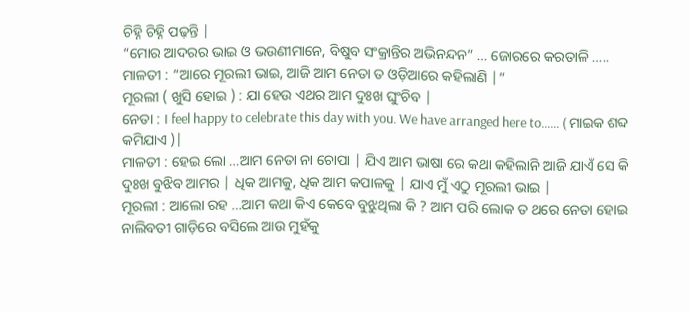ଚିହ୍ନି ଚିହ୍ନି ପଢ଼ନ୍ତି |
“ମୋର ଆଦରର ଭାଇ ଓ ଭଉଣୀମାନେ, ବିଷୁବ ସଂକ୍ରାନ୍ତିର ଅଭିନନ୍ଦନ” … ଜୋରରେ କରତାଳି …..
ମାଳତୀ : “ଆରେ ମୂରଲୀ ଭାଇ, ଆଜି ଆମ ନେତା ତ ଓଡ଼ିଆରେ କହିଲାଣି |”
ମୂରଲୀ ( ଖୁସି ହୋଇ ) : ଯା ହେଉ ଏଥର ଆମ ଦୁଃଖ ଘୁଂଚିବ |
ନେତା : I feel happy to celebrate this day with you. We have arranged here to…… ( ମାଇକ ଶବ୍ଦ କମିଯାଏ )|
ମାଳତୀ : ହେଇ ଲୋ …ଆମ ନେତା ନା ଚୋପା | ଯିଏ ଆମ ଭାଷା ରେ କଥା କହିଲାନି ଆଜି ଯାଏଁ ସେ କି ଦୁଃଖ ବୁଝିବ ଆମର | ଧିକ ଆମକୁ, ଧିକ ଆମ କପାଳକୁ | ଯାଏ ମୁଁ ଏଠୁ ମୂରଲୀ ଭାଇ |
ମୂରଲୀ : ଆଲୋ ରହ …ଆମ କଥା କିଏ କେବେ ବୁଝୁଥିଲା କି ? ଆମ ପରି ଲୋକ ତ ଥରେ ନେତା ହୋଇ ନାଲିବତୀ ଗାଡ଼ିରେ ବସିଲେ ଆଉ ମୁହଁକୁ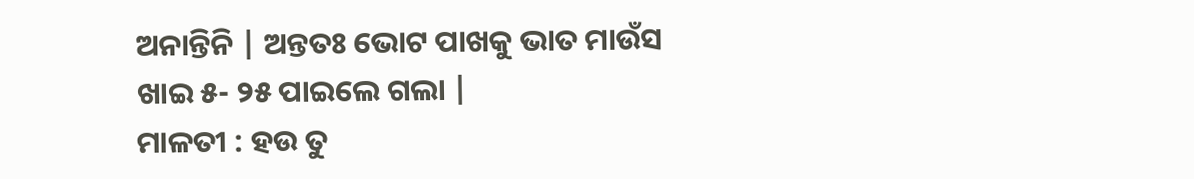ଅନାନ୍ତିନି | ଅନ୍ତତଃ ଭୋଟ ପାଖକୁ ଭାତ ମାଉଁସ ଖାଇ ୫- ୨୫ ପାଇଲେ ଗଲା |
ମାଳତୀ : ହଉ ତୁ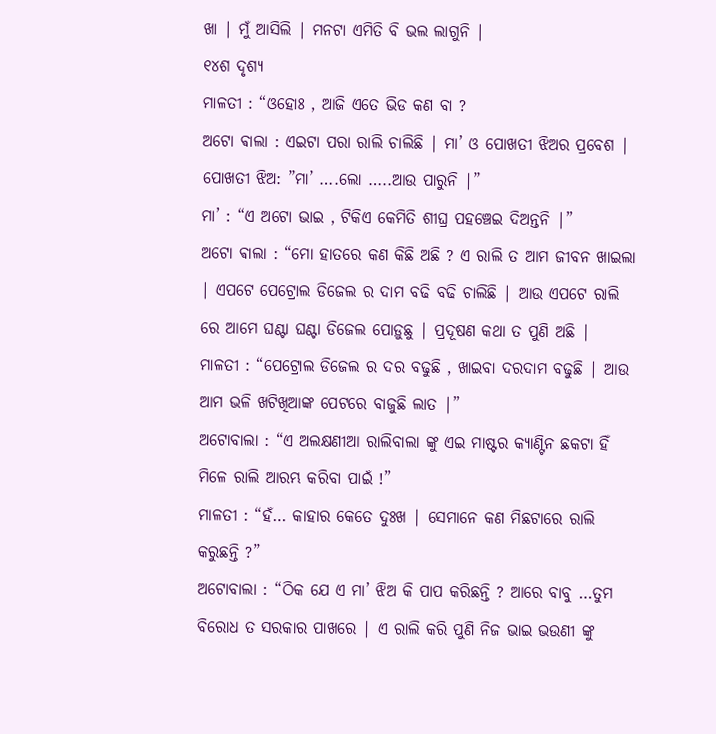ଖା | ମୁଁ ଆସିଲି | ମନଟା ଏମିତି ବି ଭଲ ଲାଗୁନି |
୧୪ଶ ଦୃଶ୍ୟ
ମାଳତୀ : “ଓହୋଃ , ଆଜି ଏତେ ଭିଡ କଣ ବା ?
ଅଟୋ ଵାଲା : ଏଇଟା ପରା ରାଲି ଚାଲିଛି | ମା’ ଓ ପୋଖତୀ ଝିଅର ପ୍ରବେଶ |
ପୋଖତୀ ଝିଅ: ”ମା’ ….ଲୋ …..ଆଉ ପାରୁନି |”
ମା’ : “ଏ ଅଟୋ ଭାଇ , ଟିକିଏ କେମିତି ଶୀଘ୍ର ପହଞ୍ଚେଇ ଦିଅନ୍ତନି |”
ଅଟୋ ଵାଲା : “ମୋ ହାତରେ କଣ କିଛି ଅଛି ? ଏ ରାଲି ତ ଆମ ଜୀବନ ଖାଇଲା | ଏପଟେ ପେଟ୍ରୋଲ ଡିଜେଲ ର ଦାମ ବଢି ବଢି ଚାଲିଛି | ଆଉ ଏପଟେ ରାଲି ରେ ଆମେ ଘଣ୍ଟା ଘଣ୍ଟା ଡିଜେଲ ପୋଡ଼ୁଛୁ | ପ୍ରଦୂଷଣ କଥା ତ ପୁଣି ଅଛି |
ମାଳତୀ : “ପେଟ୍ରୋଲ ଡିଜେଲ ର ଦର ବଢୁଛି , ଖାଇବା ଦରଦାମ ବଢୁଛି | ଆଉ ଆମ ଭଳି ଖଟିଖିଆଙ୍କ ପେଟରେ ବାଜୁଛି ଲାତ |”
ଅଟୋବାଲା : “ଏ ଅଲକ୍ଷଣୀଆ ରାଲିବାଲା ଙ୍କୁ ଏଇ ମାଷ୍ଟର କ୍ୟାଣ୍ଟିନ ଛକଟା ହିଁ ମିଳେ ରାଲି ଆରମ୍ଭ କରିବା ପାଇଁ !”
ମାଳତୀ : “ହଁ… କାହାର କେତେ ଦୁଃଖ | ସେମାନେ କଣ ମିଛଟାରେ ରାଲି କରୁଛନ୍ତି ?”
ଅଟୋବାଲା : “ଠିକ ଯେ ଏ ମା’ ଝିଅ କି ପାପ କରିଛନ୍ତି ? ଆରେ ବାବୁ …ତୁମ ବିରୋଧ ତ ସରକାର ପାଖରେ | ଏ ରାଲି କରି ପୁଣି ନିଜ ଭାଇ ଭଉଣୀ ଙ୍କୁ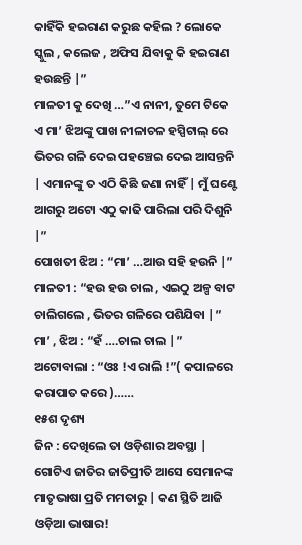କାହିଁକି ହଇରାଣ କରୁଛ କହିଲ ? ଲୋକେ ସ୍କୁଲ , କଲେଜ , ଅଫିସ ଯିବାକୁ କି ହଇରାଣ ହଉଛନ୍ତି |”
ମାଳତୀ କୁ ଦେଖି …”ଏ ନାନୀ, ତୁମେ ଟିକେ ଏ ମା’ ଝିଅଙ୍କୁ ପାଖ ନୀଳାଚଳ ହସ୍ପିଟାଲ୍ ରେ ଭିତର ଗଳି ଦେଇ ପହଞ୍ଚେଇ ଦେଇ ଆସନ୍ତନି | ଏମାନଙ୍କୁ ତ ଏଠି କିଛି ଜଣା ନାହିଁ | ମୁଁ ଘଣ୍ଟେ ଆଗରୁ ଅଟୋ ଏଠୁ କାଢି ପାରିଲା ପରି ଦିଶୁନି |”
ପୋଖତୀ ଝିଅ : “ମା’ …ଆଉ ସହି ହଉନି |”
ମାଳତୀ : “ହଉ ହଉ ଚାଲ , ଏଇଠୁ ଅଳ୍ପ ବାଟ ଚାଲିଗଲେ , ଭିତର ଗଳିରେ ପଶିଯିବା |”
ମା’ , ଝିଅ : “ହଁ ….ଚାଲ ଚାଲ |”
ଅଟୋବାଲା : “ଓଃ !ଏ ରାଲି !”( କପାଳରେ କରାପାତ କରେ )……
୧୫ଶ ଦୃଶ୍ୟ
ଜିନ : ଦେଖିଲେ ତା ଓଡ଼ିଶାର ଅବସ୍ଥା | ଗୋଟିଏ ଜାତିର ଜାତିପ୍ରୀତି ଆସେ ସେମାନଙ୍କ ମାତୃଭାଷା ପ୍ରତି ମମତାରୁ | କଣ ସ୍ଥିତି ଆଜି ଓଡ଼ିଆ ଭାଷାର!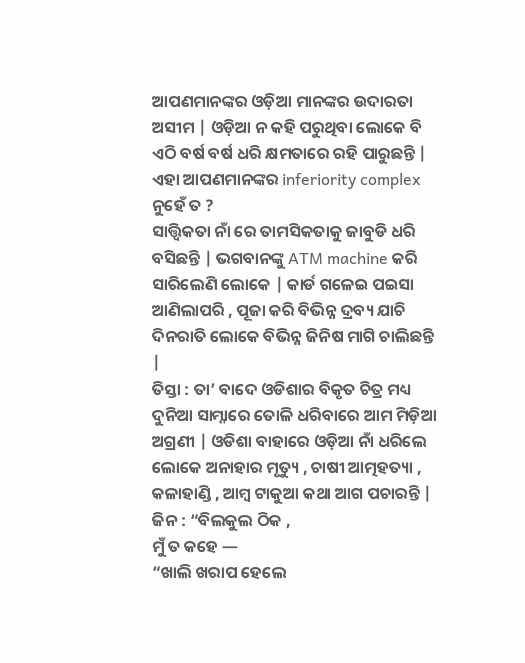ଆପଣମାନଙ୍କର ଓଡ଼ିଆ ମାନଙ୍କର ଉଦାରତା ଅସୀମ | ଓଡ଼ିଆ ନ କହି ପରୁଥିବା ଲୋକେ ବି ଏଠି ବର୍ଷ ବର୍ଷ ଧରି କ୍ଷମତାରେ ରହି ପାରୁଛନ୍ତି | ଏହା ଆପଣମାନଙ୍କର inferiority complex ନୁହେଁ ତ ?
ସାତ୍ତ୍ୱିକତା ନାଁ ରେ ତାମସିକତାକୁ ଜାବୁଡି ଧରି ବସିଛନ୍ତି | ଭଗବାନଙ୍କୁ ATM machine କରି ସାରିଲେଣି ଲୋକେ | କାର୍ଡ ଗଳେଇ ପଇସା ଆଣିଲାପରି , ପୂଜା କରି ବିଭିନ୍ନ ଦ୍ରବ୍ୟ ଯାଚି ଦିନରାତି ଲୋକେ ବିଭିନ୍ନ ଜିନିଷ ମାଗି ଚାଲିଛନ୍ତି |
ତିସ୍ତା : ତା’ ବାଦେ ଓଡିଶାର ବିକୃତ ଚିତ୍ର ମଧ୍ୟ ଦୁନିଆ ସାମ୍ନାରେ ତୋଳି ଧରିବାରେ ଆମ ମିଡ଼ିଆ ଅଗ୍ରଣୀ | ଓଡିଶା ବାହାରେ ଓଡ଼ିଆ ନାଁ ଧରିଲେ ଲୋକେ ଅନାହାର ମୃତ୍ୟୁ , ଚାଷୀ ଆତ୍ମହତ୍ୟା , କଳାହାଣ୍ଡି , ଆମ୍ବ ଟାକୁଆ କଥା ଆଗ ପଚାରନ୍ତି |
ଜିନ : “ବିଲକୁଲ ଠିକ ,
ମୁଁ ତ କହେ —
“ଖାଲି ଖରାପ ହେଲେ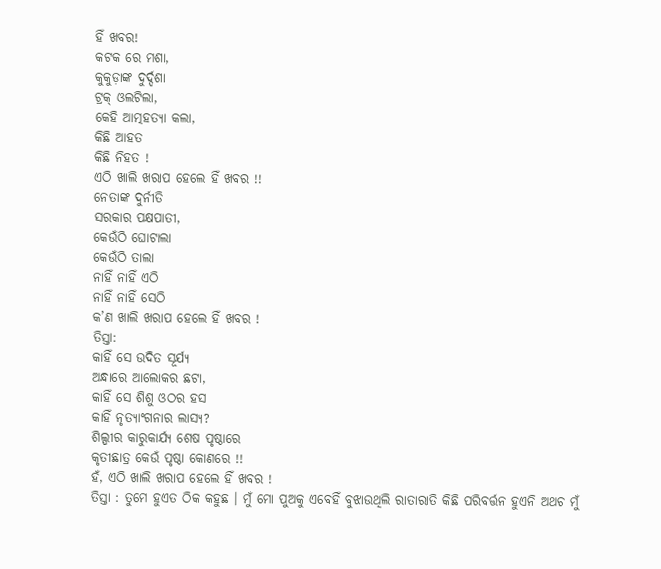ହିଁ ଖବର!
କଟକ ରେ ମଶା,
କୁକୁଡ଼ାଙ୍କ ଦୁର୍ଦ୍ଦଶା
ଟ୍ରକ୍ ଓଲଟିଲା,
କେହି ଆତ୍ମହତ୍ୟା କଲା,
କିଛି ଆହତ
କିଛି ନିହତ !
ଏଠି ଖାଲି ଖରାପ ହେଲେ ହିଁ ଖବର !!
ନେତାଙ୍କ ଦୁର୍ନୀତି
ସରକାର ପକ୍ଷପାତୀ,
କେଉଁଠି ଘୋଟାଲା
କେଉଁଠି ତାଲା
ନାହିଁ ନାହିଁ ଏଠି
ନାହିଁ ନାହିଁ ସେଠି
କ’ଣ ଖାଲି ଖରାପ ହେଲେ ହିଁ ଖବର !
ତିସ୍ତା:
କାହିଁ ସେ ଉଦିତ ସୂର୍ଯ୍ୟ
ଅନ୍ଧାରେ ଆଲୋକର ଛଟା,
କାହିଁ ସେ ଶିଶୁ ଓଠର ହସ
କାହିଁ ନୃତ୍ୟାଂଗନାର ଲାସ୍ୟ?
ଶିଲ୍ପୀର କାରୁକାର୍ଯ୍ୟ ଶେଷ ପୃଷ୍ଠାରେ
କୃତୀଛାତ୍ର କେଉଁ ପୃଷ୍ଠା କୋଣରେ !!
ହଁ, ଏଠି ଖାଲି ଖରାପ ହେଲେ ହିଁ ଖବର !
ତିସ୍ତା : ତୁମେ ହୁଏତ ଠିକ କହୁଛ । ମୁଁ ମୋ ପୁଅକୁ ଏବେହିଁ ବୁଝାଉଥିଲି ରାତାରାତି କିଛି ପରିବର୍ତ୍ତନ ହୁଏନି ଅଥଚ ମୁଁ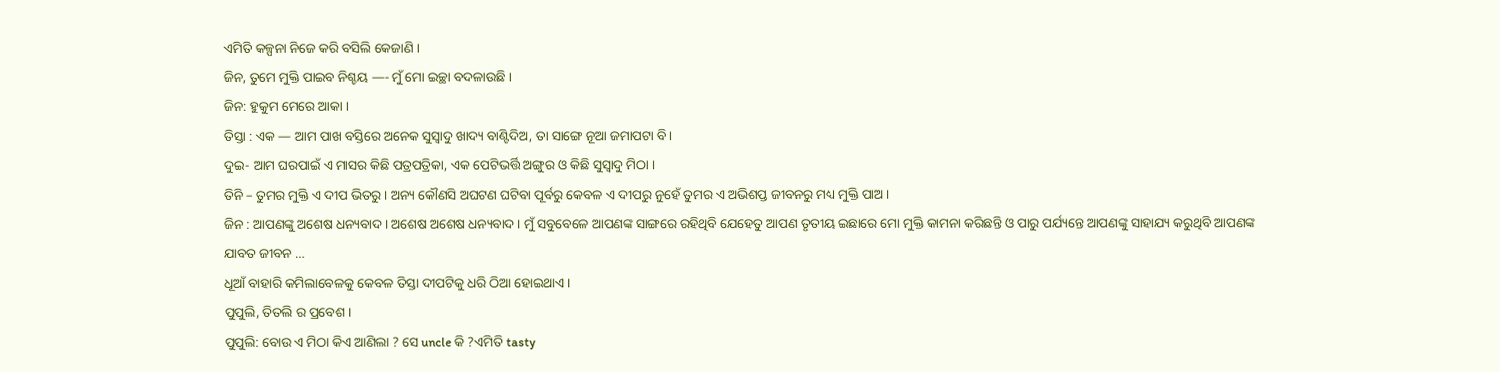ଏମିତି କଳ୍ପନା ନିଜେ କରି ବସିଲି କେଜାଣି ।
ଜିନ, ତୁମେ ମୁକ୍ତି ପାଇବ ନିଶ୍ଚୟ —- ମୁଁ ମୋ ଇଚ୍ଛା ବଦଳାଉଛି ।
ଜିନ: ହୁକୁମ ମେରେ ଆକା ।
ତିସ୍ତା : ଏକ — ଆମ ପାଖ ବସ୍ତିରେ ଅନେକ ସୁସ୍ୱାଦୁ ଖାଦ୍ୟ ବାଣ୍ଟିଦିଅ, ତା ସାଙ୍ଗେ ନୂଆ ଜମାପଟା ବି।
ଦୁଇ- ଆମ ଘରପାଇଁ ଏ ମାସର କିଛି ପତ୍ରପତ୍ରିକା, ଏକ ପେଟିଭର୍ତ୍ତି ଅଙ୍ଗୁର ଓ କିଛି ସୁସ୍ୱାଦୁ ମିଠା ।
ତିନି – ତୁମର ମୁକ୍ତି ଏ ଦୀପ ଭିତରୁ । ଅନ୍ୟ କୌଣସି ଅଘଟଣ ଘଟିବା ପୂର୍ବରୁ କେବଳ ଏ ଦୀପରୁ ନୁହେଁ ତୁମର ଏ ଅଭିଶପ୍ତ ଜୀବନରୁ ମଧ୍ୟ ମୁକ୍ତି ପାଅ ।
ଜିନ : ଆପଣଙ୍କୁ ଅଶେଷ ଧନ୍ୟବାଦ । ଅଶେଷ ଅଶେଷ ଧନ୍ୟବାଦ । ମୁଁ ସବୁବେଳେ ଆପଣଙ୍କ ସାଙ୍ଗରେ ରହିଥିବି ଯେହେତୁ ଆପଣ ତୃତୀୟ ଇଛାରେ ମୋ ମୁକ୍ତି କାମନା କରିଛନ୍ତି ଓ ପାରୁ ପର୍ଯ୍ୟନ୍ତେ ଆପଣଙ୍କୁ ସାହାଯ୍ୟ କରୁଥିବି ଆପଣଙ୍କ ଯାବତ ଜୀବନ …
ଧୂଆଁ ବାହାରି କମିଲାବେଳକୁ କେବଳ ତିସ୍ତା ଦୀପଟିକୁ ଧରି ଠିଆ ହୋଇଥାଏ ।
ପୁପୁଲି, ତିତଲି ର ପ୍ରବେଶ ।
ପୁପୁଲି: ବୋଉ ଏ ମିଠା କିଏ ଆଣିଲା ? ସେ uncle କି ?ଏମିତି tasty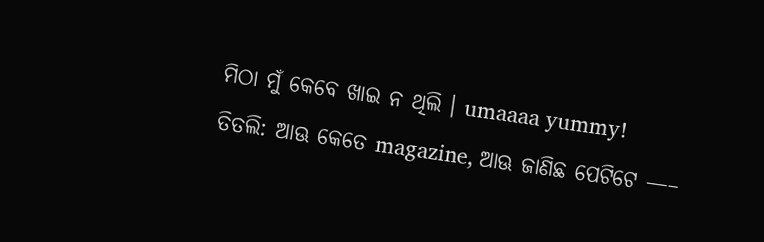ମିଠା ମୁଁ କେବେ ଖାଇ ନ ଥିଲି । umaaaa yummy!
ତିତଲି: ଆଊ କେତେ magazine, ଆଊ ଜାଣିଛ ପେଟିଟେ —–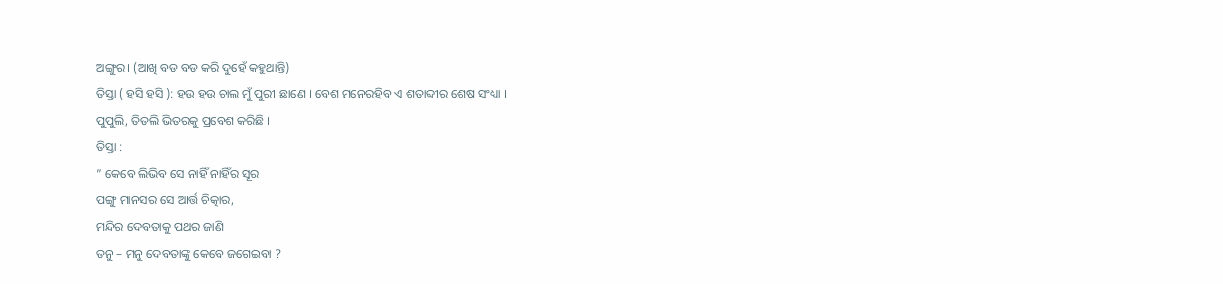ଅଙ୍ଗୁର। (ଆଖି ବଡ ବଡ କରି ଦୁହେଁ କହୁଥାନ୍ତି)
ତିସ୍ତା ( ହସି ହସି ): ହଉ ହଉ ଚାଲ ମୁଁ ପୁରୀ ଛାଣେ । ବେଶ ମନେରହିବ ଏ ଶତାବ୍ଦୀର ଶେଷ ସଂଧ୍ୟା ।
ପୁପୁଲି, ତିତଲି ଭିତରକୁ ପ୍ରବେଶ କରିଛି ।
ତିସ୍ତା :
” କେବେ ଲିଭିବ ସେ ନାହିଁ ନାହିଁର ସୂର
ପଙ୍ଗୁ ମାନସର ସେ ଆର୍ତ୍ତ ଚିତ୍କାର,
ମନ୍ଦିର ଦେବତାକୁ ପଥର ଜାଣି
ତନୁ – ମନୁ ଦେବତାଙ୍କୁ କେବେ ଜଗେଇବା ?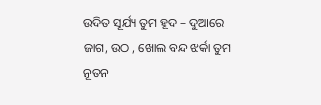ଉଦିତ ସୂର୍ଯ୍ୟ ତୁମ ହୂଦ – ଦୁଆରେ
ଜାଗ, ଉଠ , ଖୋଲ ବନ୍ଦ ଝର୍କା ତୁମ
ନୂତନ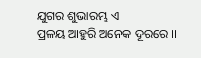ଯୁଗର ଶୁଭାରମ୍ଭ ଏ
ପ୍ରଳୟ ଆହୁରି ଅନେକ ଦୂରରେ ।।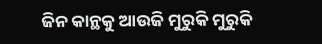ଜିନ କାନ୍ଥକୁ ଆଉଜି ମୁରୁକି ମୁରୁକି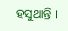ହସୁଥାନ୍ତି ।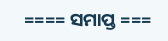==== ସମାପ୍ତ ===